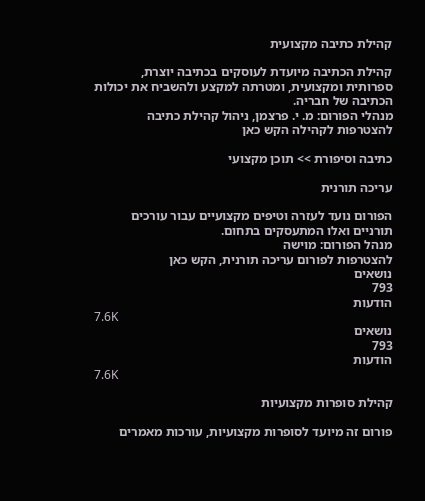קהילת כתיבה מקצועית

קהילת הכתיבה מיועדת לעוסקים בכתיבה יוצרת, ספרותית ומקצועית, ומטרתה למקצע ולהשביח את יכולות הכתיבה של חבריה.
מנהלי הפורום: מ. י. פרצמן, ניהול קהילת כתיבה
להצטרפות לקהילה הקש כאן

כתיבה וסיפורת >> תוכן מקצועי

עריכה תורנית

הפורום נועד לעזרה וטיפים מקצועיים עבור עורכים תורניים ואלו המתעסקים בתחום.
מנהל הפורום: מוישה
להצטרפות לפורום עריכה תורנית, הקש כאן
נושאים
793
הודעות
7.6K
נושאים
793
הודעות
7.6K

קהילת סופרות מקצועיות

פורום זה מיועד לסופרות מקצועיות, עורכות מאמרים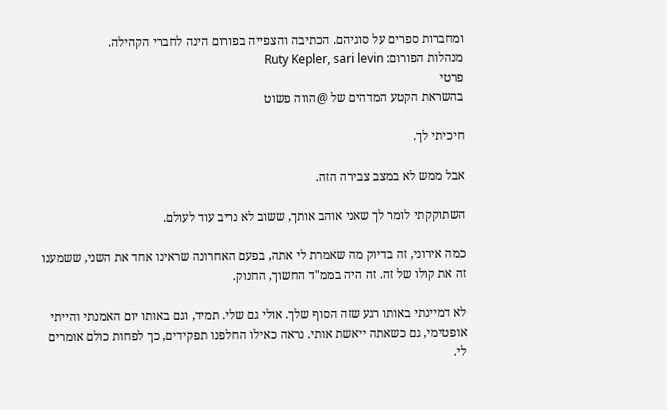ומחברות ספרים על סוגיהם. הכתיבה והצפייה בפורום הינה לחברי הקהילה.
מנהלות הפורום: Ruty Kepler, sari levin
פרטי
בהשראת הקטע המדהים של @הווה פשוט

חיכיתי לך.

אבל ממש לא במצב צבירה הזה.

השתוקקתי לומר לך שאני אוהב אותך, ששוב לא נריב עוד לעולם.

כמה אירוני, זה בדיוק מה שאמרת לי אתה, בפעם האחרונה שראינו אחד את השני, ששמענו זה את קולו של זה. זה היה בממ"ד החשוך, החנוק.

לא דמיינתי באותו רגע שזה הסוף שלך. אולי גם שלי. תמיד, וגם באותו יום האמנתי והייתי אופטימי, גם כשאתה ייאשת אותי. נראה כאילו החלפנו תפקידים, כך לפחות כולם אומרים לי.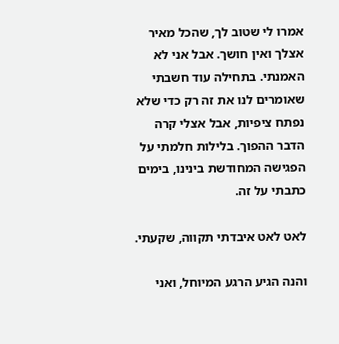אמרו לי שטוב לך, שהכל מאיר אצלך ואין חושך. אבל אני לא האמנתי. בתחילה עוד חשבתי שאומרים לנו את זה רק כדי שלא נפתח ציפיות, אבל אצלי קרה הדבר ההפוך. בלילות חלמתי על הפגישה המחודשת בינינו, בימים כתבתי על זה.

לאט לאט איבדתי תקווה, שקעתי.

והנה הגיע הרגע המיוחל, ואני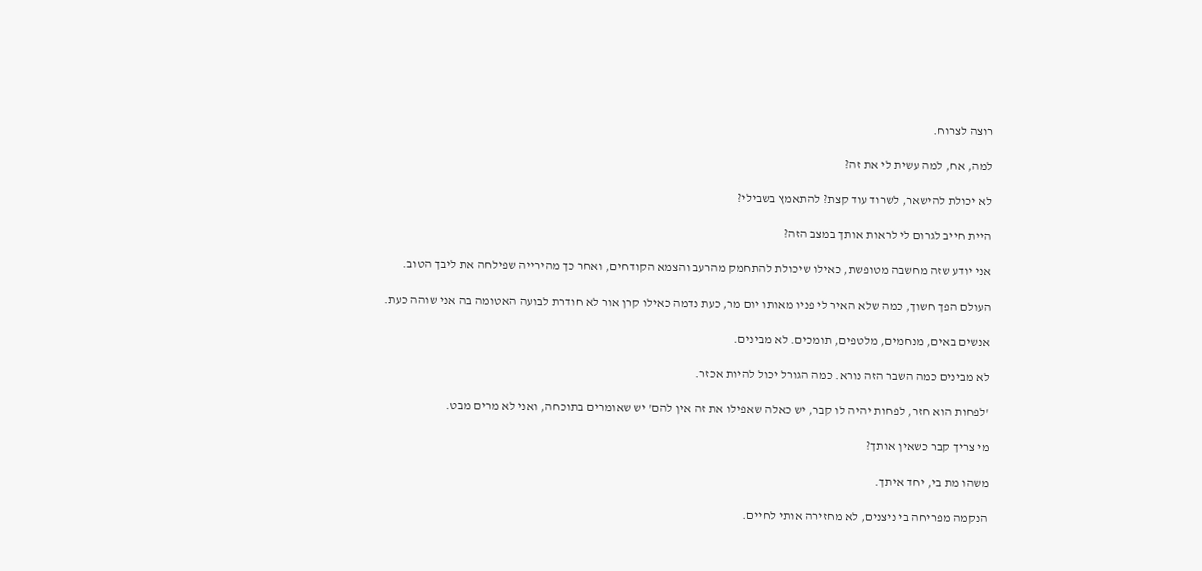רוצה לצרוח.

למה, אח, למה עשית לי את זה?

לא יכולת להישאר, לשרוד עוד קצת? להתאמץ בשבילי?

היית חייב לגרום לי לראות אותך במצב הזה?

אני יודע שזה מחשבה מטופשת, כאילו שיכולת להתחמק מהרעב והצמא הקודחים, ואחר כך מהירייה שפילחה את ליבך הטוב.

העולם הפך חשוך, כמה שלא האיר לי פניו מאותו יום מר, כעת נדמה כאילו קרן אור לא חודרת לבועה האטומה בה אני שוהה כעת.

אנשים באים, מנחמים, מלטפים, תומכים. לא מבינים.

לא מבינים כמה השבר הזה נורא. כמה הגורל יכול להיות אכזר.

'לפחות הוא חזר, לפחות יהיה לו קבר, יש כאלה שאפילו את זה אין להם' יש שאומרים בתוכחה, ואני לא מרים מבט.

מי צריך קבר כשאין אותך?

משהו מת בי, יחד איתך.

הנקמה מפריחה בי ניצנים, לא מחזירה אותי לחיים.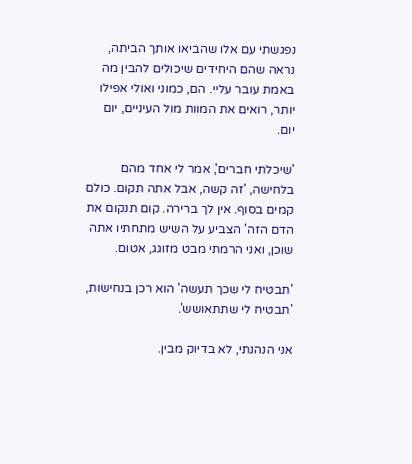נפגשתי עם אלו שהביאו אותך הביתה, נראה שהם היחידים שיכולים להבין מה באמת עובר עליי. הם, כמוני ואולי אפילו יותר, רואים את המוות מול העיניים, יום יום.

'שיכלתי חברים', אמר לי אחד מהם בלחישה, 'זה קשה, אבל אתה תקום. כולם קמים בסוף. אין לך ברירה. קום תנקום את הדם הזה' הצביע על השיש מתחתיו אתה שוכן, ואני הרמתי מבט מזוגג, אטום.

'תבטיח לי שכך תעשה' הוא רכן בנחישות, 'תבטיח לי שתתאושש'.

אני הנהנתי, לא בדיוק מבין.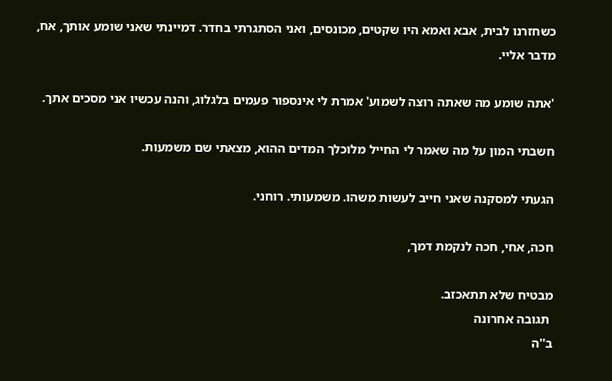כשחזרנו לבית, אבא ואמא היו שקטים, מכונסים, ואני הסתגרתי בחדר. דמיינתי שאני שומע אותך, אח, מדבר אליי.

'אתה שומע מה שאתה רוצה לשמוע' אמרת לי אינספור פעמים בלגלוג, והנה עכשיו אני מסכים אתך.

חשבתי המון על מה שאמר לי החייל מלוכלך המדים ההוא, מצאתי שם משמעות.

הגעתי למסקנה שאני חייב לעשות משהו. משמעותי. רוחני.

חכה, אחי, חכה לנקמת דמך,

מבטיח שלא תתאכזב.
 תגובה אחרונה
ב''ה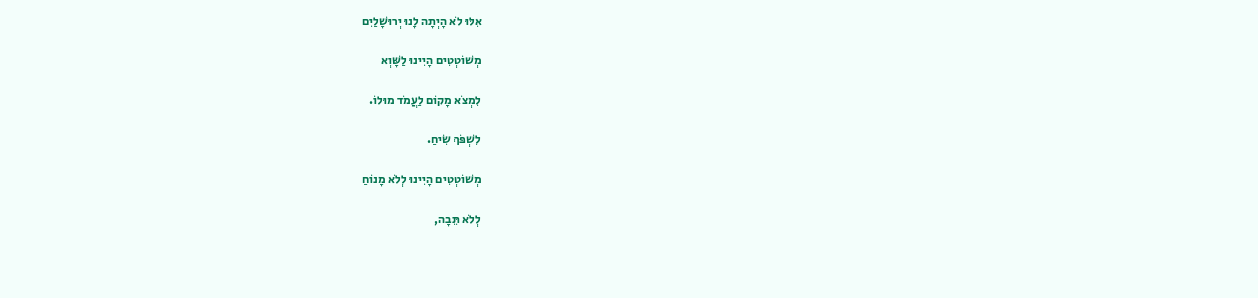אִלּוּ לֹא הָיְתָה לָנוּ יְרוּשָׁלַיִם

מְשׁוֹטְטִים הָיִינוּ לַשָּׁוְא

לִמְצֹא מָקוֹם לַעֲמֹד מוּלוֹ.

לִשְׁפֹּךְ שִׂיחַ.

מְשׁוֹטְטִים הָיִינוּ לְלֹא מָנוֹחַ

לְלֹא תֵּבָה,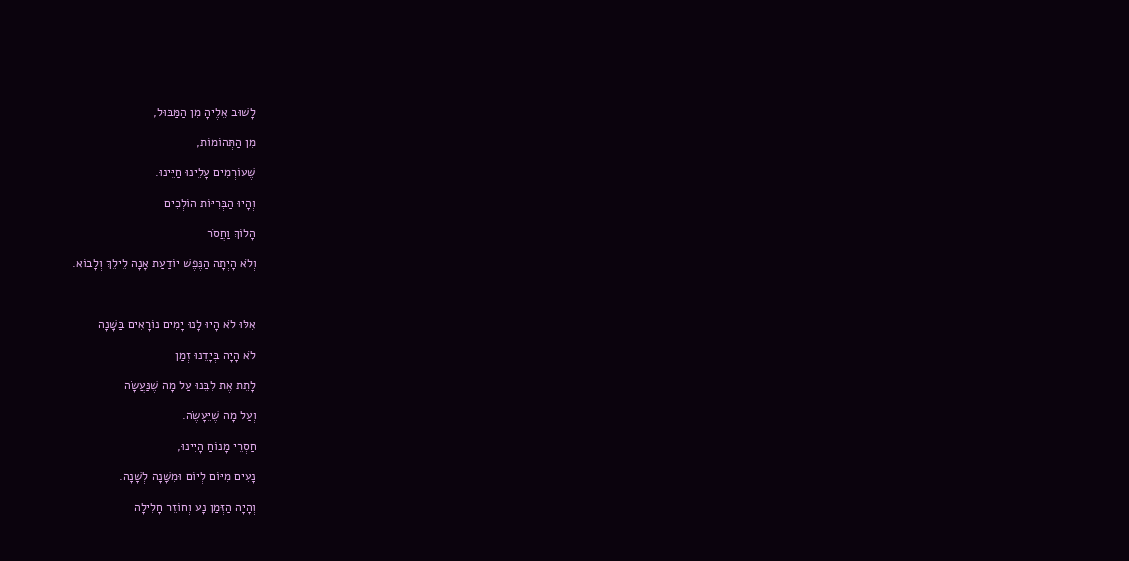לָשׁוּב אֵלֶיהָ מִן הַמַּבּוּל,

מִן הַתְּהוֹמוֹת,

שֶׁעוֹרְמִים עָלֵינוּ חַיֵּינוּ.

וְהָיוּ הַבְּרִיּוֹת הוֹלְכִים

הָלוֹךְ וַחֲסֹר

וְלֹא הָיְתָה הַנֶּפֶשׁ יוֹדַעַת אָנָה לֵילֵךְ וְלָבוֹא.



אִלּוּ לֹא הָיוּ לָנוּ יָמִים נוֹרָאִים בַּשָּׁנָה

לֹא הָיָה בְּיָדֵנוּ זְמַן

לָתֵת אֶת לִבֵּנוּ עַל מָה שֶׁנַּעֲשָׂה

וְעַל מָה שֶׁיֵּעָשֶׂה.

חַסְרֵי מָנוֹחַ הָיִינוּ,

נָעִים מִיּוֹם לְיוֹם וּמִשָּׁנָה לְשָׁנָה.

וְהָיָה הַזְּמַן נָע וְחוֹזֵר חָלִילָה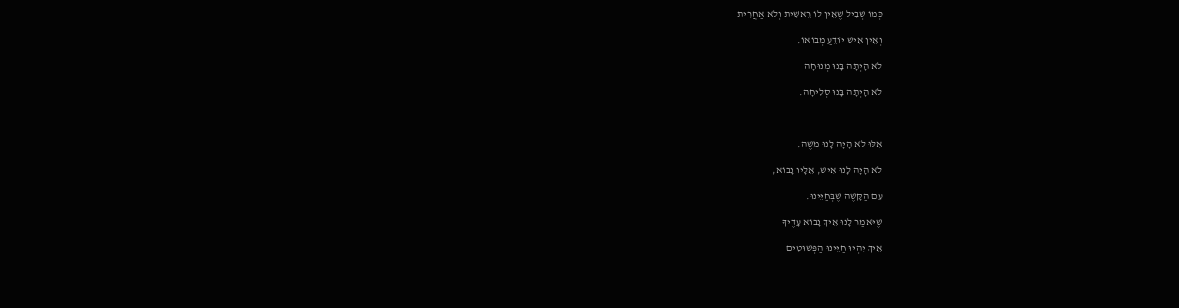כְּמוֹ שְׁבִיל שֶׁאֵין לוֹ רֵאשִׁית וְלֹא אַחֲרִית

וְאֵין אִישׁ יוֹדֵעַ מְבוֹאוֹ.

לֹא הָיְתָה בָּנוּ מְנוּחָה

לֹא הָיְתָה בָּנוּ סְלִיחָה.



אִלּוּ לֹא הָיָה לָנוּ מֹשֶׁה.

לֹא הָיָה לָנוּ אִישׁ, אֵלָיו נָבוֹא,

עִם הַקָּשֶׁה שֶׁבְּחַיֵּינוּ.

שֶׁיֹּאמַר לָנוּ אֵיךְ נָבוֹא עָדֶיךָ

אֵיךְ יִהְיוּ חַיֵּינוּ הַפְּשׁוּטִים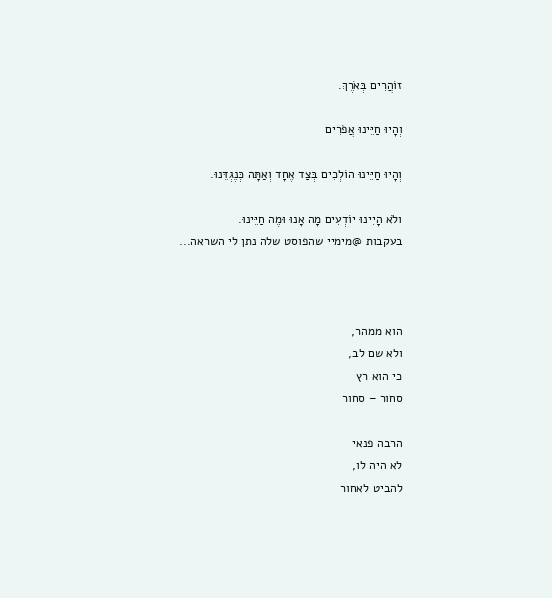זוֹהֲרִים בְּאֹרֶךְ.

וְהָיוּ חַיֵּינוּ אֲפֹרִים

וְהָיוּ חַיֵּינוּ הוֹלְכִים בְּצַד אֶחָד וְאַתָּה כְּנֶגְדֵּנוּ.

ולֹא הָיִינוּ יוֹדְעִים מָה אָנוּ וּמֶה חַיֵּינוּ.
בעקבות @מימיי שהפוסט שלה נתן לי השראה...



הוא ממהר,
ולא שם לב,
כי הוא רץ
סחור – סחור

הרבה פנאי
לא היה לו,
להביט לאחור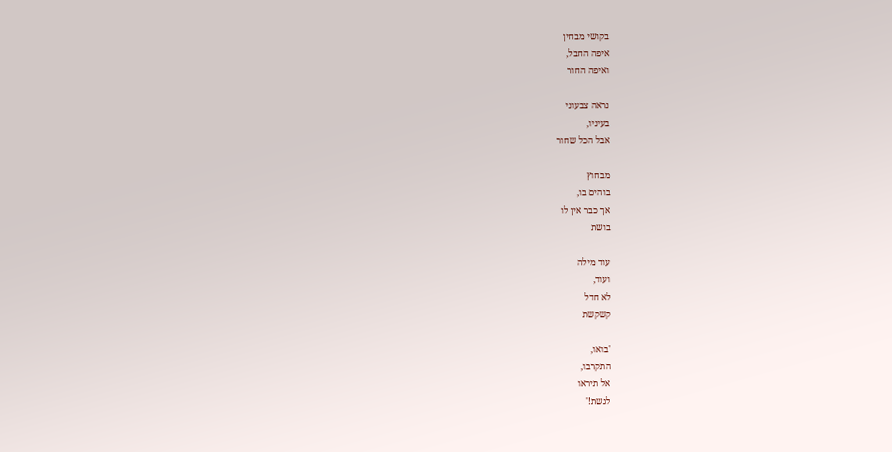בקושי מבחין
איפה החבל,
ואיפה החור

נראה צבעוני
בעיניו,
אבל הכל שחור

מבחוץ
בוהים בו,
אך כבר אין לו
בושת

עוד מילה
ועוד,
לא חדל
קשקשת

'בואו,
התקרבו,
אל תיראו
לגשת!'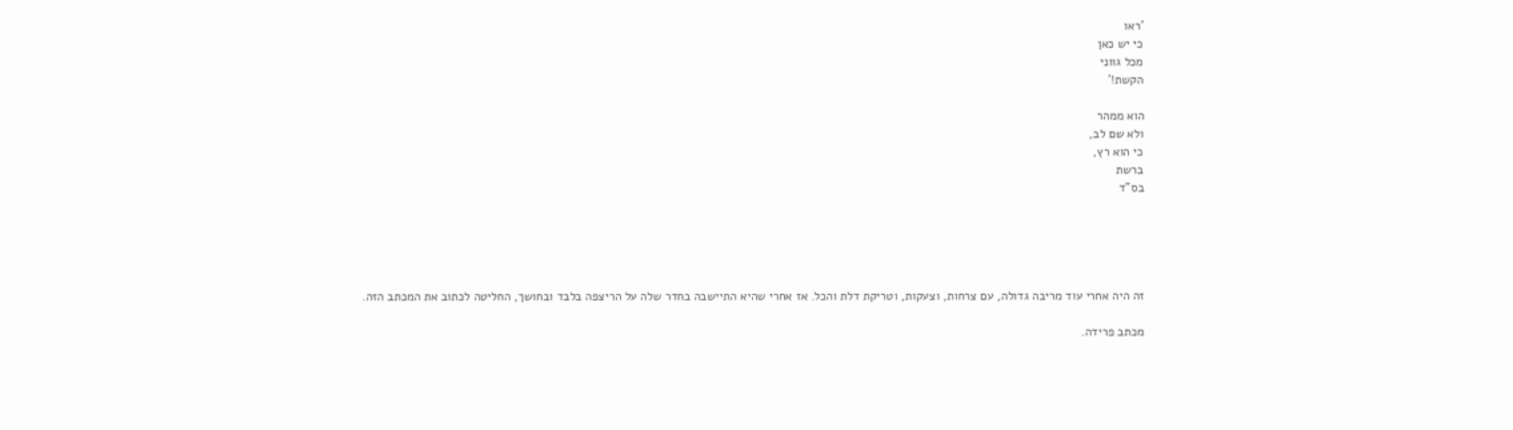'ראו
כי יש כאן
מכל גווני
הקשת!'

הוא ממהר
ולא שם לב,
כי הוא רץ,
ברשת
בס"ד





זה היה אחרי עוד מריבה גדולה, עם צרחות, וצעקות, וטריקת דלת והכל. אז אחרי שהיא התיישבה בחדר שלה על הריצפה בלבד ובחושך, החליטה לכתוב את המכתב הזה.

מכתב פרידה.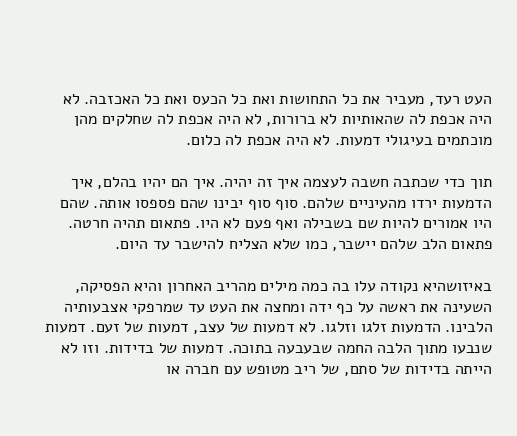העט רעד, מעביר את כל התחושות ואת כל הכעס ואת כל האכזבה. לא היה אכפת לה שהאותיות לא ברורות, לא היה אכפת לה שחלקים מהן מוכתמים בעיגולי דמעות. לא היה אכפת לה כלום.

תוך כדי שכתבה חשבה לעצמה איך זה יהיה. איך הם יהיו בהלם, איך הדמעות ירדו מהעיניים שלהם. סוף סוף יבינו שהם פספסו אותה. שהם היו אמורים להיות שם בשבילה ואף פעם לא היו. פתאום תהיה חרטה. פתאום הלב שלהם יישבר, כמו שלא הצליח להישבר עד היום.

באיזושהיא נקודה עלו בה כמה מילים מהריב האחרון והיא הפסיקה, השעינה את ראשה על כף ידה ומחצה את העט עד שמרפקי אצבעותיה הלבינו. הדמעות זלגו וזלגו. לא דמעות של עצב, דמעות של זעם. דמעות שנבעו מתוך הלבה החמה שבעבעה בתוכה. דמעות של בדידות. וזו לא הייתה בדידות של סתם, של ריב מטופש עם חברה או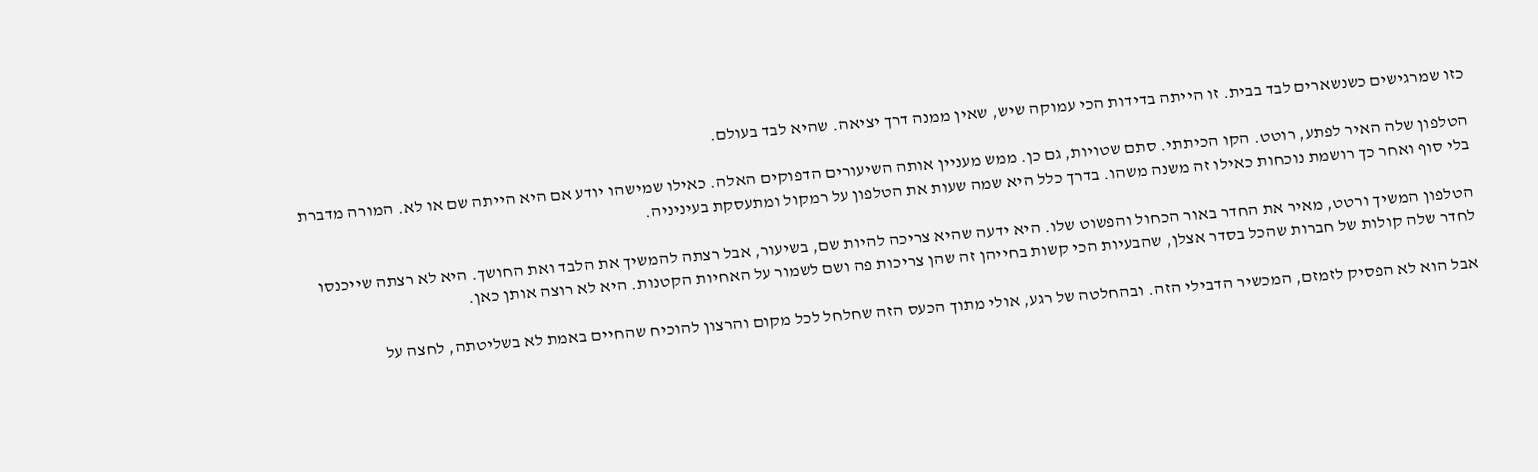כזו שמרגישים כשנשארים לבד בבית. זו הייתה בדידות הכי עמוקה שיש, שאין ממנה דרך יציאה. שהיא לבד בעולם.

הטלפון שלה האיר לפתע, רוטט. הקו הכיתתי. סתם שטויות, גם כן. ממש מעניין אותה השיעורים הדפוקים האלה. כאילו שמישהו יודע אם היא הייתה שם או לא. המורה מדברת בלי סוף ואחר כך רושמת נוכחות כאילו זה משנה משהו. בדרך כלל היא שמה שעות את הטלפון על רמקול ומתעסקת בעיניניה.

הטלפון המשיך ורטט, מאיר את החדר באור הכחול והפשוט שלו. היא ידעה שהיא צריכה להיות שם, בשיעור, אבל רצתה להמשיך את הלבד ואת החושך. היא לא רצתה שייכנסו לחדר שלה קולות של חברות שהכל בסדר אצלן, שהבעיות הכי קשות בחייהן זה שהן צריכות פה ושם לשמור על האחיות הקטנות. היא לא רוצה אותן כאן.

אבל הוא לא הפסיק לזמזם, המכשיר הדבילי הזה. ובהחלטה של רגע, אולי מתוך הכעס הזה שחלחל לכל מקום והרצון להוכיח שהחיים באמת לא בשליטתה, לחצה על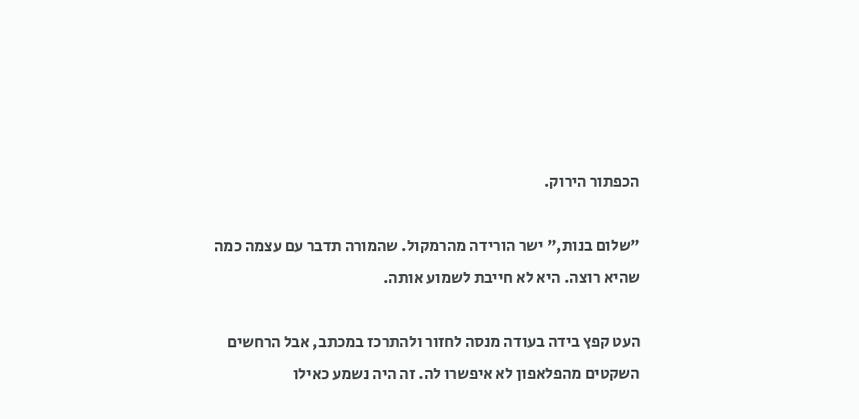הכפתור הירוק.

"שלום בנות," ישר הורידה מהרמקול. שהמורה תדבר עם עצמה כמה שהיא רוצה. היא לא חייבת לשמוע אותה.

העט קפץ בידה בעודה מנסה לחזור ולהתרכז במכתב, אבל הרחשים השקטים מהפלאפון לא איפשרו לה. זה היה נשמע כאילו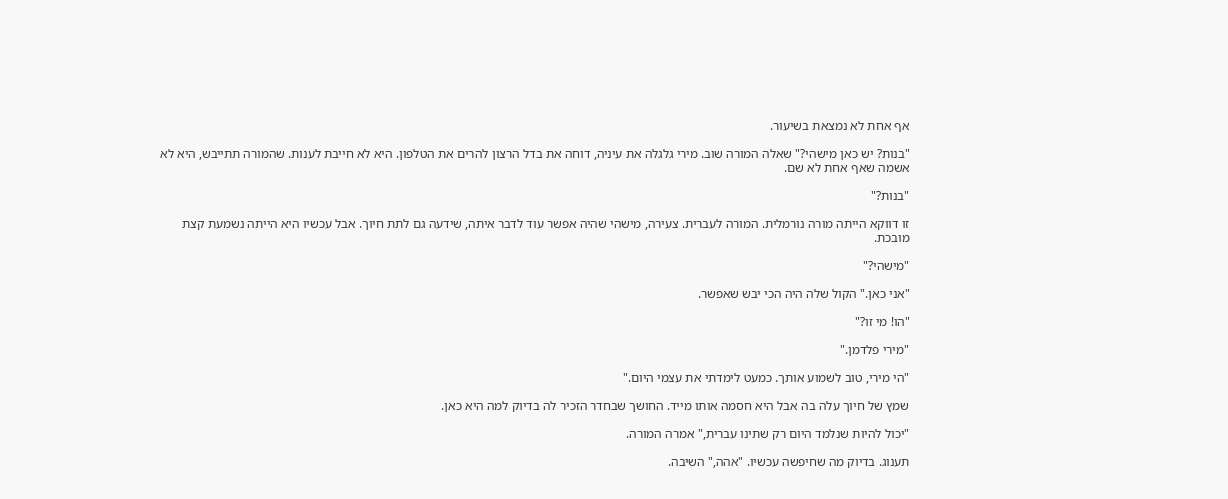אף אחת לא נמצאת בשיעור.

"בנות? יש כאן מישהי?" שאלה המורה שוב. מירי גלגלה את עיניה, דוחה את בדל הרצון להרים את הטלפון. היא לא חייבת לענות. שהמורה תתייבש, היא לא אשמה שאף אחת לא שם.

"בנות?"

זו דווקא הייתה מורה נורמלית. המורה לעברית. צעירה, מישהי שהיה אפשר עוד לדבר איתה, שידעה גם לתת חיוך. אבל עכשיו היא הייתה נשמעת קצת מובכת.

"מישהי?"

"אני כאן." הקול שלה היה הכי יבש שאפשר.

"הו! מי זו?"

"מירי פלדמן."

"הי מירי, טוב לשמוע אותך. כמעט לימדתי את עצמי היום."

שמץ של חיוך עלה בה אבל היא חסמה אותו מייד. החושך שבחדר הזכיר לה בדיוק למה היא כאן.

"יכול להיות שנלמד היום רק שתינו עברית," אמרה המורה.

תענוג. בדיוק מה שחיפשה עכשיו. "אהה," השיבה.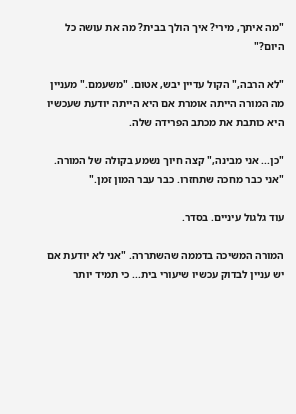"מה איתך, מירי? איך הולך בבית? מה את עושה כל היום?"

"לא הרבה," הקול עדיין יבש, אטום. "משעמם." מעניין מה המורה הייתה אומרת אם היא הייתה יודעת שעכשיו היא כותבת את מכתב הפרידה שלה.

"כן... אני מבינה," קצה חיוך נשמע בקולה של המורה. "אני כבר מחכה שתחזרו. כבר עבר המון זמן."

עוד גלגול עיניים. בסדר.

המורה המשיכה בדממה שהשתררה. "אני לא יודעת אם יש עניין לבדוק עכשיו שיעורי בית... כי תמיד יותר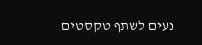נעים לשתף טקסטים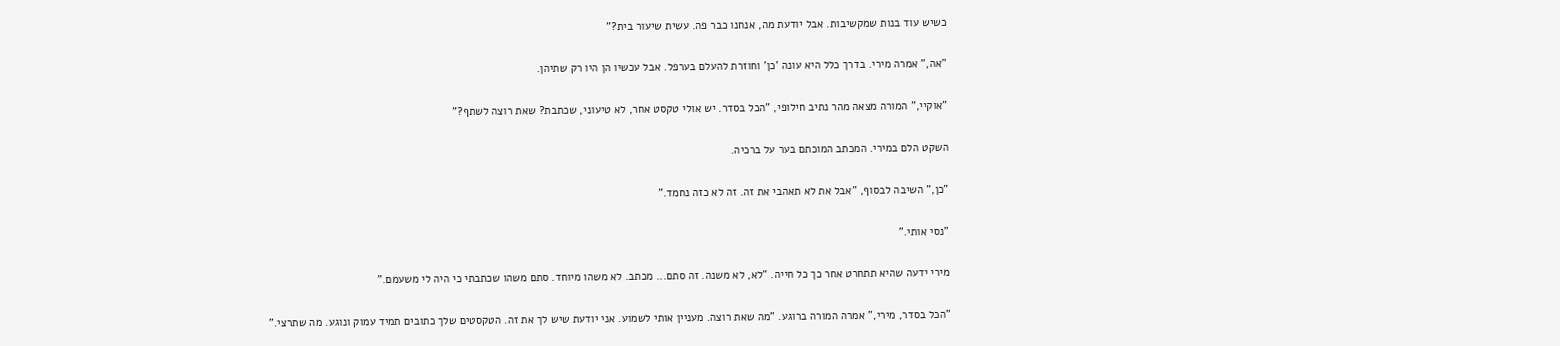כשיש עוד בנות שמקשיבות. אבל יודעת מה, אנחנו כבר פה. עשית שיעור בית?"

"אה," אמרה מירי. בדרך כלל היא עונה 'כן' וחוזרת להעלם בערפל. אבל עכשיו הן היו רק שתיהן.

"אוקיי," המורה מצאה מהר נתיב חילופי, "הכל בסדר. יש אולי טקסט אחר, לא טיעוני, שכתבת? שאת רוצה לשתף?"

השקט הלם במירי. המכתב המוכתם בער על ברכיה.

"כן," השיבה לבסוף, "אבל את לא תאהבי את זה. זה לא כזה נחמד."

"נסי אותי."

מירי ידעה שהיא תתחרט אחר כך כל חייה. "לא, לא משנה. זה סתם... מכתב. לא משהו מיוחד. סתם משהו שכתבתי כי היה לי משעמם."

"הכל בסדר, מירי," אמרה המורה ברוגע. "מה שאת רוצה. מעניין אותי לשמוע. אני יודעת שיש לך את זה. הטקסטים שלך כתובים תמיד עמוק ונוגע. מה שתרצי."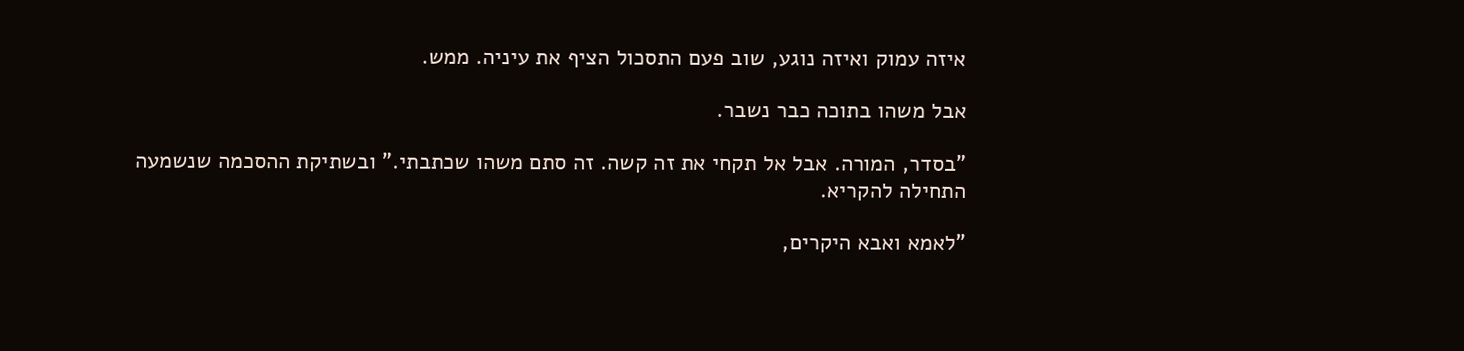איזה עמוק ואיזה נוגע, שוב פעם התסכול הציף את עיניה. ממש.

אבל משהו בתוכה כבר נשבר.

"בסדר, המורה. אבל אל תקחי את זה קשה. זה סתם משהו שכתבתי." ובשתיקת ההסכמה שנשמעה התחילה להקריא.

"לאמא ואבא היקרים,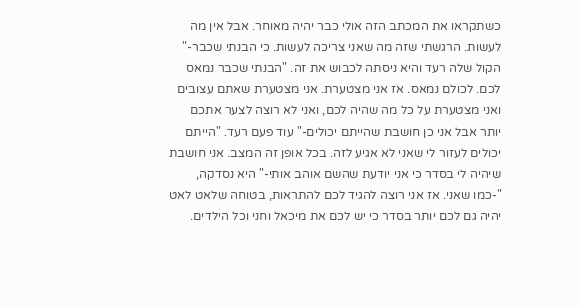כשתקראו את המכתב הזה אולי כבר יהיה מאוחר. אבל אין מה לעשות. הרגשתי שזה מה שאני צריכה לעשות. כי הבנתי שכבר-" הקול שלה רעד והיא ניסתה לכבוש את זה. "הבנתי שכבר נמאס לכם. לכולם נמאס. אז אני מצטערת. אני מצטערת שאתם עצובים ואני מצטערת על כל מה שהיה לכם, ואני לא רוצה לצער אתכם יותר אבל אני כן חושבת שהייתם יכולים-" עוד פעם רעד. "הייתם יכולים לעזור לי שאני לא אגיע לזה. בכל אופן זה המצב. אני חושבת שיהיה לי בסדר כי אני יודעת שהשם אוהב אותי-" היא נסדקה, "-כמו שאני. אז אני רוצה להגיד לכם להתראות, בטוחה שלאט לאט יהיה גם לכם יותר בסדר כי יש לכם את מיכאל וחני וכל הילדים.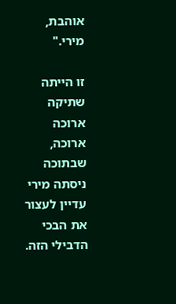אוהבת, מירי."

זו הייתה שתיקה ארוכה ארוכה, שבתוכה ניסתה מירי עדיין לעצור את הבכי הדבילי הזה.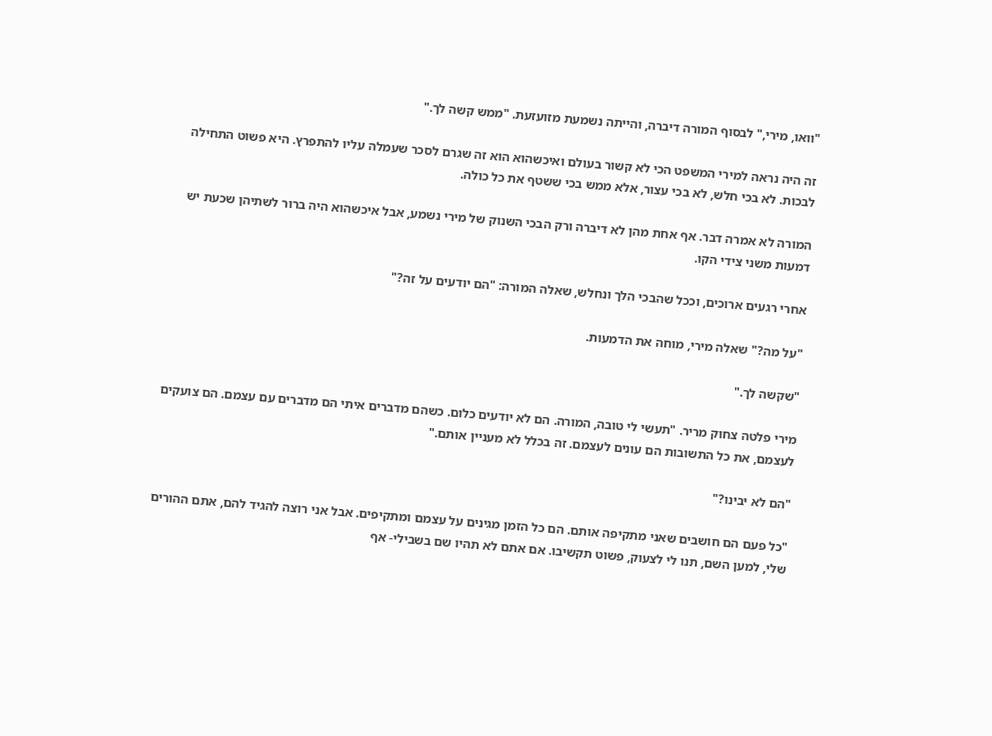"וואו, מירי," לבסוף המורה דיברה, והייתה נשמעת מזועזעת. "ממש קשה לך."

זה היה נראה למירי המשפט הכי לא קשור בעולם ואיכשהוא הוא זה שגרם לסכר שעמלה עליו להתפרץ. היא פשוט התחילה לבכות. לא בכי חלש, לא בכי עצור, אלא ממש בכי ששטף את כל כולה.

המורה לא אמרה דבר. אף אחת מהן לא דיברה ורק הבכי השנוק של מירי נשמע, אבל איכשהוא היה ברור לשתיהן שכעת יש דמעות משני צידי הקו.

אחרי רגעים ארוכים, וככל שהבכי הלך ונחלש, שאלה המורה: "הם יודעים על זה?"

"על מה?" שאלה מירי, מוחה את הדמעות.

"שקשה לך."

מירי פלטה צחוק מריר. "תעשי לי טובה, המורה. הם לא יודעים כלום. כשהם מדברים איתי הם מדברים עם עצמם. הם צועקים לעצמם, את כל התשובות הם עונים לעצמם. זה בכלל לא מעניין אותם."

"הם לא יבינו?"

"כל פעם הם חושבים שאני מתקיפה אותם. הם כל הזמן מגינים על עצמם ומתקיפים. אבל אני רוצה להגיד להם, אתם ההורים שלי, למען השם, תנו לי לצעוק, פשוט תקשיבו. אם אתם לא תהיו שם בשבילי- אף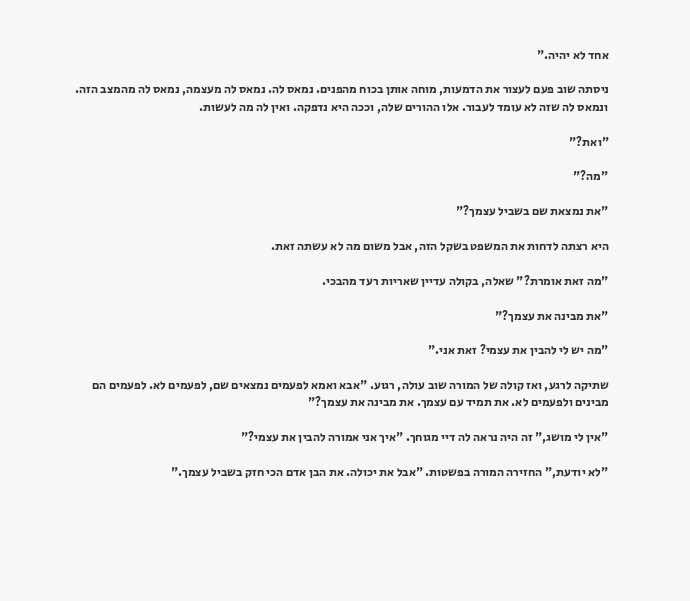אחד לא יהיה."

ניסתה שוב פעם לעצור את הדמעות, מוחה אותן בכוח מהפנים. נמאס לה. נמאס לה מעצמה, נמאס לה מהמצב הזה. ונמאס לה שזה לא עומד לעבור. אלו ההורים שלה, וככה היא נדפקה. ואין לה מה לעשות.

"ואת?"

"מה?"

"את נמצאת שם בשביל עצמך?"

היא רצתה לדחות את המשפט בשקל הזה, אבל משום מה לא עשתה זאת.

"מה זאת אומרת?" שאלה, בקולה עדיין שאריות רעד מהבכי.

"את מבינה את עצמך?"

"מה יש לי להבין את עצמי? זאת אני."

שתיקה לרגע, ואז קולה של המורה שוב עולה, רגוע. "אבא ואמא לפעמים נמצאים שם, לפעמים לא. לפעמים הם מבינים ולפעמים לא. את תמיד עם עצמך. את מבינה את עצמך?"

"אין לי מושג," זה היה נראה לה דיי מגוחך. "איך אני אמורה להבין את עצמי?"

"לא יודעת," החזירה המורה בפשטות. "אבל את יכולה. את הבן אדם הכי חזק בשביל עצמך."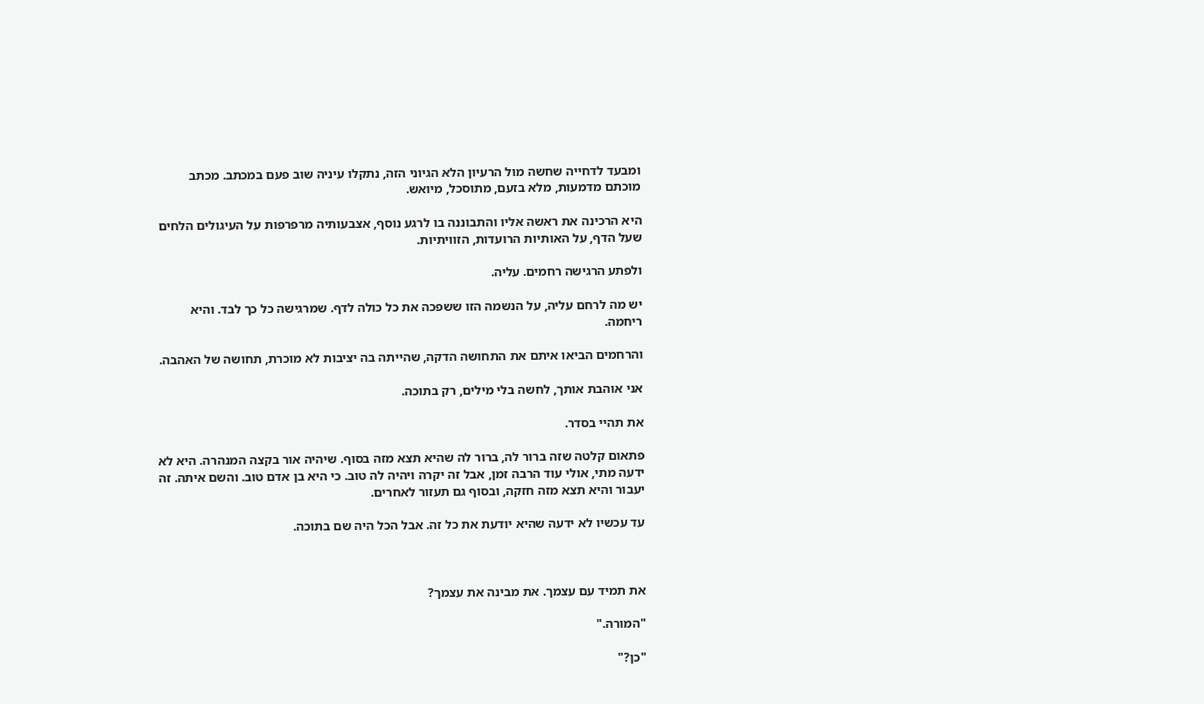ומבעד לדחייה שחשה מול הרעיון הלא הגיוני הזה, נתקלו עיניה שוב פעם במכתב. מכתב מוכתם מדמעות, מלא בזעם, מתוסכל, מיואש.

היא הרכינה את ראשה אליו והתבוננה בו לרגע נוסף, אצבעותיה מרפרפות על העיגולים הלחים שעל הדף, על האותיות הרועדות, הזוויתיות.

ולפתע הרגישה רחמים. עליה.

יש מה לרחם עליה, על הנשמה הזו ששפכה את כל כולה לדף. שמרגישה כל כך לבד. והיא ריחמה.

והרחמים הביאו איתם את התחושה הדקה, שהייתה בה יציבות לא מוכרת, תחושה של האהבה.

אני אוהבת אותך, לחשה בלי מילים, רק בתוכה.

את תהיי בסדר.

פתאום קלטה שזה ברור לה, ברור לה שהיא תצא מזה בסוף. שיהיה אור בקצה המנהרה. היא לא ידעה מתי, אולי עוד הרבה זמן, אבל זה יקרה ויהיה לה טוב. כי היא בן אדם טוב. והשם איתה. זה יעבור והיא תצא מזה חזקה, ובסוף גם תעזור לאחרים.

עד עכשיו לא ידעה שהיא יודעת את כל זה. אבל הכל היה שם בתוכה.



את תמיד עם עצמך. את מבינה את עצמך?

"המורה."

"כן?"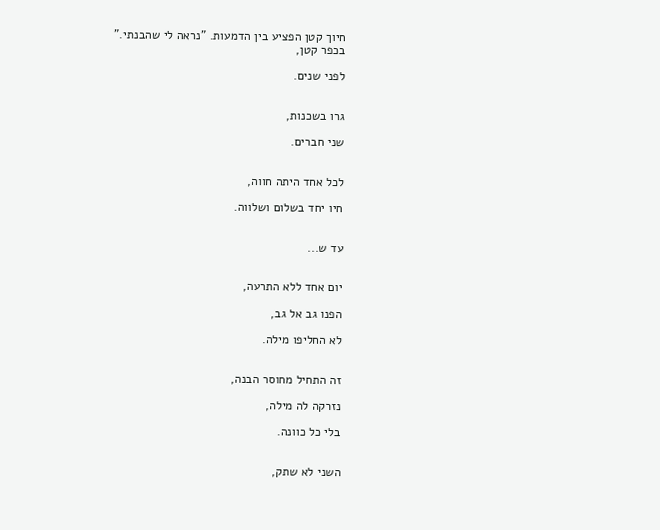חיוך קטן הפציע בין הדמעות. "נראה לי שהבנתי."
בכפר קטן,

לפני שנים.


גרו בשכנות,

שני חברים.


לכל אחד היתה חווה,

חיו יחד בשלום ושלווה.


עד ש...


יום אחד ללא התרעה,

הפנו גב אל גב,

לא החליפו מילה.


זה התחיל מחוסר הבנה,

נזרקה לה מילה,

בלי כל כוונה.


השני לא שתק,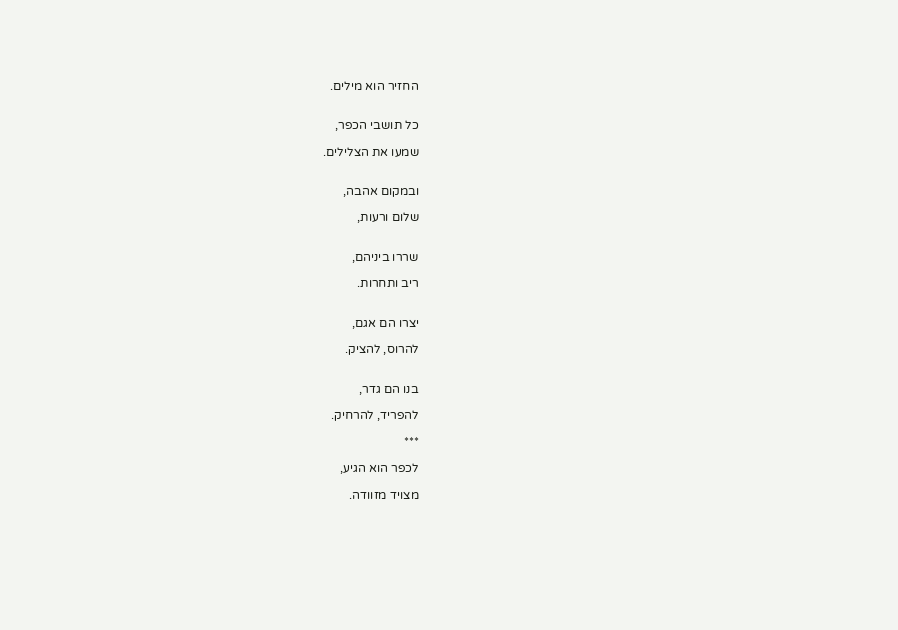החזיר הוא מילים.


כל תושבי הכפר,

שמעו את הצלילים.


ובמקום אהבה,

שלום ורעות,


שררו ביניהם,

ריב ותחרות.


יצרו הם אגם,

להרוס, להציק.


בנו הם גדר,

להפריד, להרחיק.

***

לכפר הוא הגיע,

מצויד מזוודה.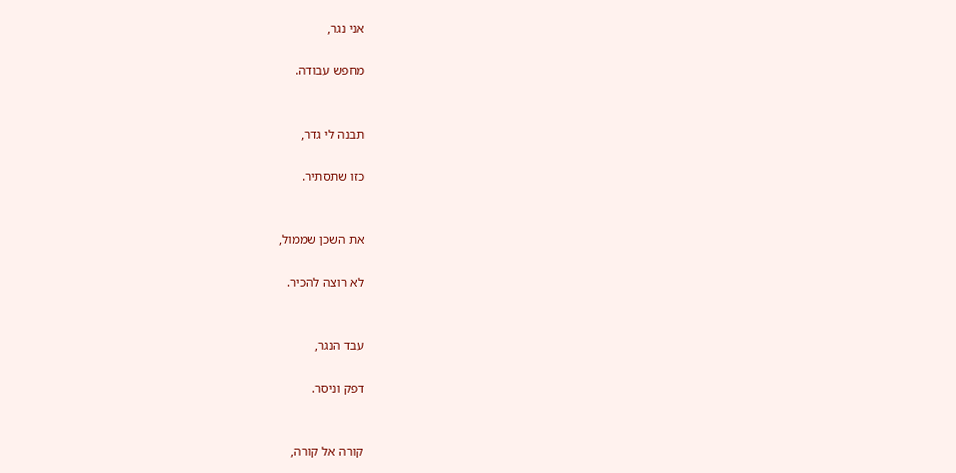אני נגר,

מחפש עבודה.


תבנה לי גדר,

כזו שתסתיר.


את השכן שממול,

לא רוצה להכיר.


עבד הנגר,

דפק וניסר.


קורה אל קורה,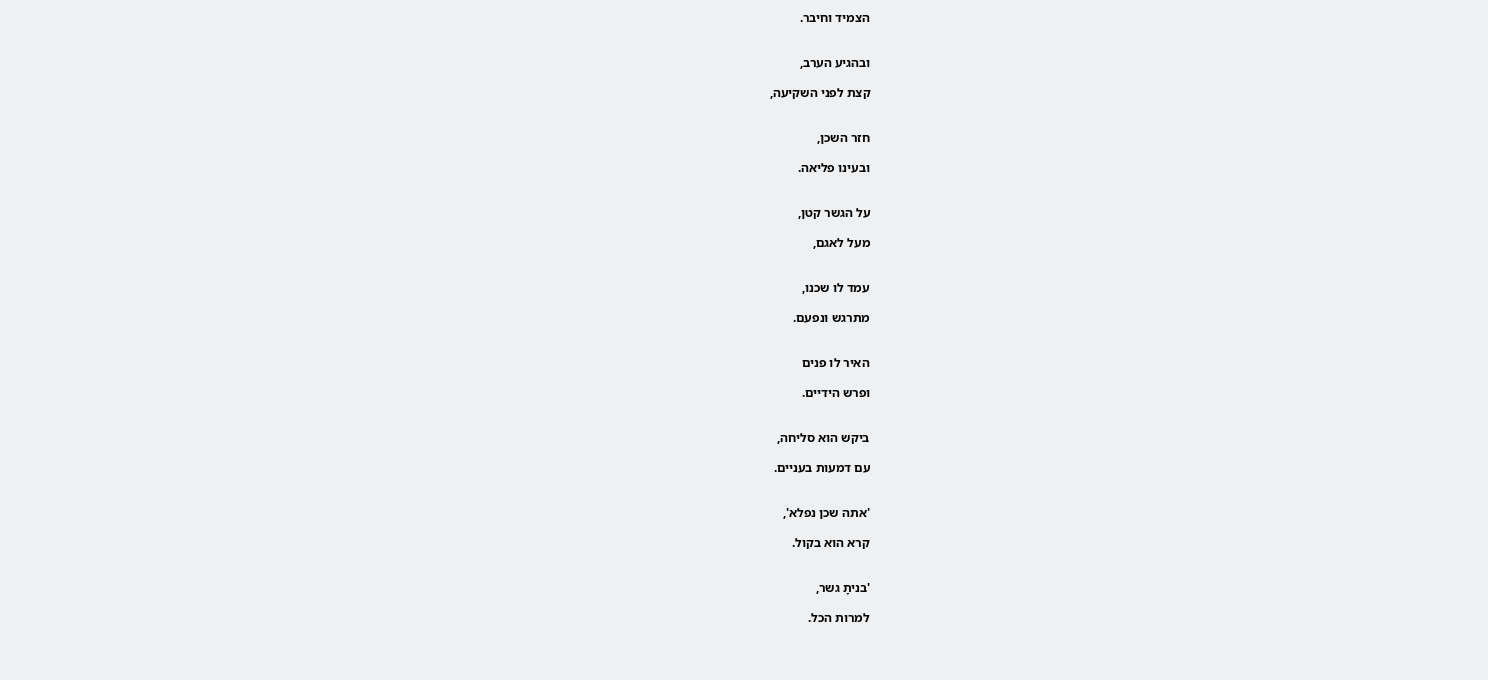הצמיד וחיבר.


ובהגיע הערב,

קצת לפני השקיעה,


חזר השכן,

ובעינו פליאה.


על הגשר קטן,

מעל לאגם,


עמד לו שכנו,

מתרגש ונפעם.


האיר לו פנים

ופרש הידיים.


ביקש הוא סליחה,

עם דמעות בעניים.


'אתה שכן נפלא',

קרא הוא בקול.


'בניתָ גשר,

למרות הכל.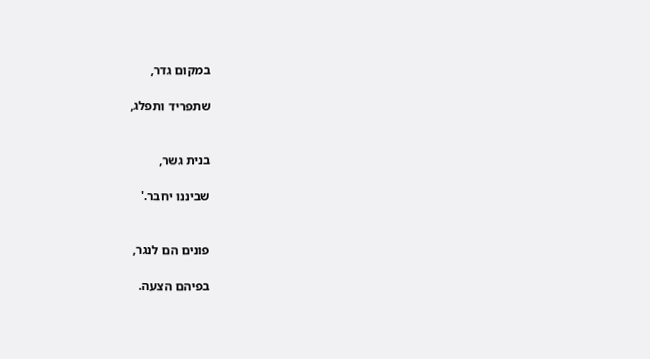במקום גדר,

שתפריד ותפלג,


בנית גשר,

שביננו יחבר.'


פונים הם לנגר,

בפיהם הצעה.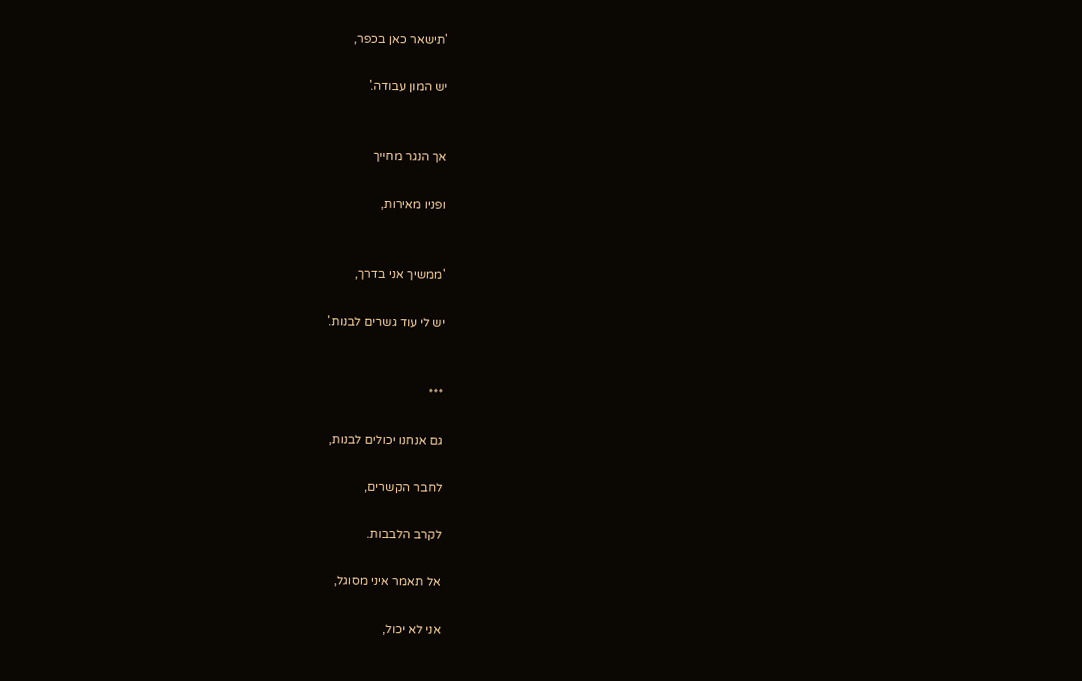'תישאר כאן בכפר,

יש המון עבודה.'


אך הנגר מחייך

ופניו מאירות,


'ממשיך אני בדרך,

יש לי עוד גשרים לבנות.'


***

גם אנחנו יכולים לבנות,

לחבר הקשרים,

לקרב הלבבות.

אל תאמר איני מסוגל,

אני לא יכול,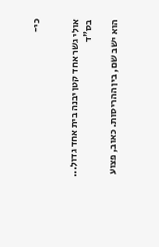כי-


אולי גשר אחד קטן יבנה בית אחד גדול...
בס"ד

הוא ישב שם, בין ההריסות. כאוב, פצוע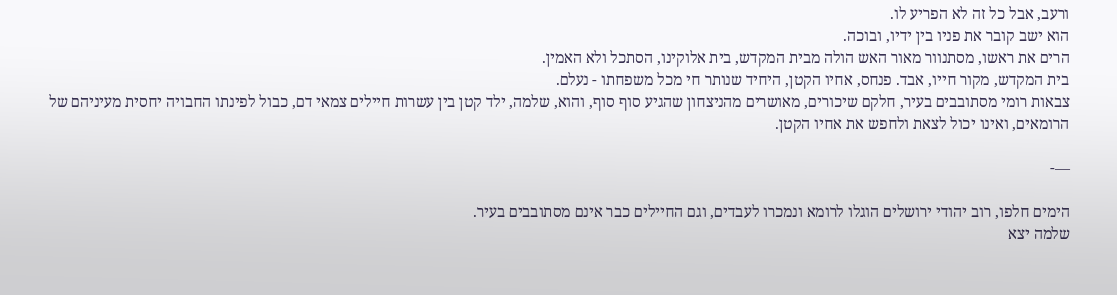ורעב, אבל כל זה לא הפריע לו.
הוא ישב קובר את פניו בין ידיו, ובוכה.
הרים את ראשו, מסתנוור מאור האש הולה מבית המקדש, בית אלוקינו, הסתכל ולא האמין.
בית המקדש, מקור חייו, אבד. פנחס, אחיו הקטן, היחיד שנותר חי מכל משפחתו - נעלם.
צבאות רומי מסתובבים בעיר, חלקם שיכורים, מאושרים מהניצחון שהגיע סוף סוף, והוא, שלמה, ילד קטן בין עשרות חיילים צמאי דם, כבול לפינתו החבויה יחסית מעיניהם של הרומאים, ואינו יכול לצאת ולחפש את אחיו הקטן.

—-

הימים חלפו, רוב יהודי ירושלים הוגלו לרומא ונמכרו לעבדים, וגם החיילים כבר אינם מסתובבים בעיר.
שלמה יצא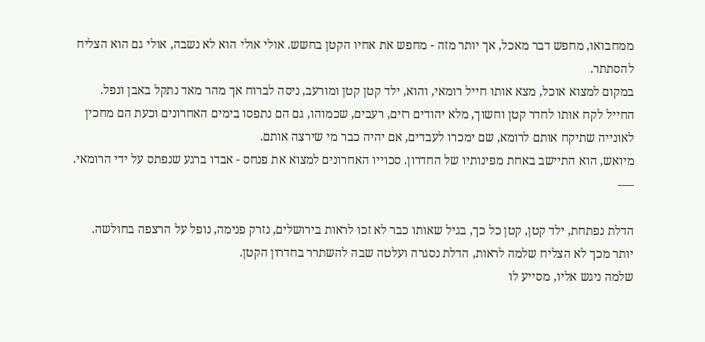ממחבואו, מחפש דבר מאכל, אך יותר מזה - מחפש את אחיו הקטן בחשש. אולי אולי הוא לא נשבה, אולי גם הוא הצליח להסתתר.
במקום למצוא אוכל, מצא אותו חייל רומאי, והוא, ילד קטן קטן ומורעב, ניסה לברוח אך מהר מאד נתקל באבן ונפל.
החייל לקח אותו לחדר קטן וחשוך, מלא יהודים רזים, רעבים, שכמוהו, גם הם נתפסו בימים האחרונים וכעת הם מחכין לאונייה שתיקח אותם לרומא, שם ימכרו לעבדים, אם יהיה כבר מי שירצה אותם.
מיואש, הוא התיישב באחת מפינותיו של החדרון. סכוייו האחרונים למצוא את פנחס - אבדו ברגע שנפתס על ידי הרומאי.
—-

הדלת נפתחת, ילד קטן, קטן כל כך, בגיל שאותו כבר לא זכו לראות בירושלים, נזרק פנימה, נופל על הרצפה בחולשה.
יותר מכך לא הצליח שלמה לראות, הדלת נסגרה ועלטה שבה להשתרר בחדרון הקטן.
שלמה ניגש אליו, מסייע לו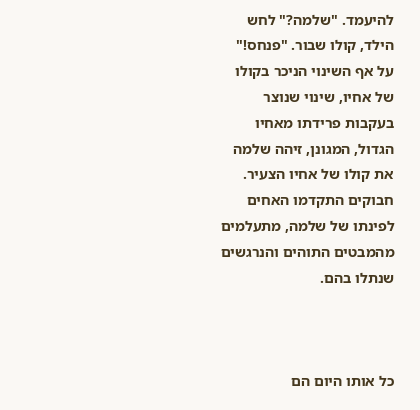להיעמד. "שלמה?" לחש הילד, קולו שבור. "פנחס!" על אף השינוי הניכר בקולו של אחיו, שינוי שנוצר בעקבות פרידתו מאחיו הגדול, המגונן, זיהה שלמה את קולו של אחיו הצעיר.
חבוקים התקדמו האחים לפינתו של שלמה, מתעלמים מהמבטים התוהים והנרגשים שנתלו בהם.



כל אותו היום הם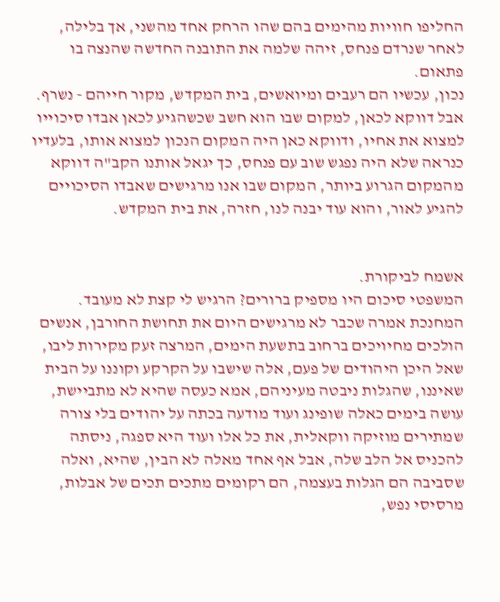החליפו חוויות מהימים בהם שהו הרחק אחד מהשני, אך בלילה, לאחר שנרדם פנחס, זיהה שלמה את התובנה החדשה שהנצה בו פתאום.
נכון, עכשיו הם רעבים ומיואשים, בית המקדש, מקור חייהם - נשרף. אבל דווקא לכאן, למקום שבו הוא חשב שכשהגיע לכאן אבדו סיכוייו למצוא את אחיו, ודווקא כאן היה המקום הנכון למצוא אותו, בלעדיו כנראה שלא היה נפגש שוב עם פנחס, כך יגאל אותנו הקב"ה דווקא מהמקום הגרוע ביותר, המקום שבו אנו מרגישים שאבדו הסיכויים להגיע לאור, והוא עוד יבנה לנו, חזרה, את בית המקדש.


אשמח לביקורת.
המשפטי סיכום היו מספיק ברורים? הרגיש לי קצת לא מעובד.
המחנכת אמרה שכבר לא מרגישים היום את תחושת החורבן, אנשים הולכים מחיויכים ברחוב בתשעת הימים, המרצה זעק מקירות ליבו, שאל היכן היהודים של פעם, אלה שישבו על הקרקע וקוננו על הבית שאיננו, שהגלות ניבטה מעיניהם, אמא כעסה שהיא לא מתביישת, עושה בימים כאלה שופינג ועוד מודעה בכתה על יהודים בלי צורה שמתירים מוזיקה ווקאלית, את כל אלו ועוד היא ספגה, ניסתה להכניס אל הלב שלה, אבל אף אחד מאלה לא הבין, שהיא, ואלה שסביבה הם הגלות בעצמה, הם רקומים מתכים תכים של אבלות, מרסיסי נפש,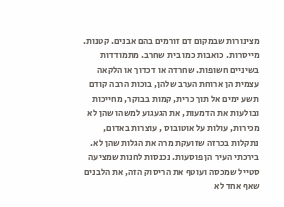מצינורות שבמקום דם זורמים בהם אבנים. קטנות. מייסרות. כואבות כמו בית שחרב. מתמודדות בשיניים חשופות. שחרדה או דכדוך או הלקאה עצמית הן ארוחת הערב שלהן, בוכות הרבה קודם תשע ימים אל תוך כרית, קמות בבוקר, מחייכות ובולעות את הדמעות, את הגעגוע למשהו שהן לא מכירות, עולות על אוטובוס , עוצרות באדום, נתקלות בכרזה שזועקת מרה את הגלות שהן לא.
בירכתי העיר הן פוסעות. נכנסות לחנות שמציעה סטייל שמכסה ועוטף את הריסוק הזה, את הלבנים שאף אחד לא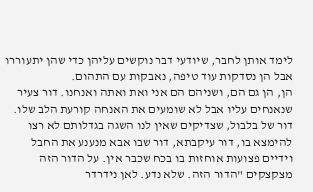לימד אותן לחבר, שיודעי דבר נוקשים עליהן כדי שהן יתעוררו אבל הן נסדקות עוד טיפה, נאבקות עם התהום.
הן, הן גם הם, ושניהם הם אני ואת ואתה ואנחנו. דור צעיר שנאנחים עליו אבל לא שומעים את האנחה קורעת הלב שלו. דור של בלבול, שצדיקים שאין לנו השגה בגדלותם לא רצו להימצא בו, דור עיקבתא, דור שבו אבא מנענע את החבל וידיים פצועות אוחזות בו בכח שכבר אין. על הדור הזה מצקצקים "הדור הזה. שלא נדע. לאן נידרדר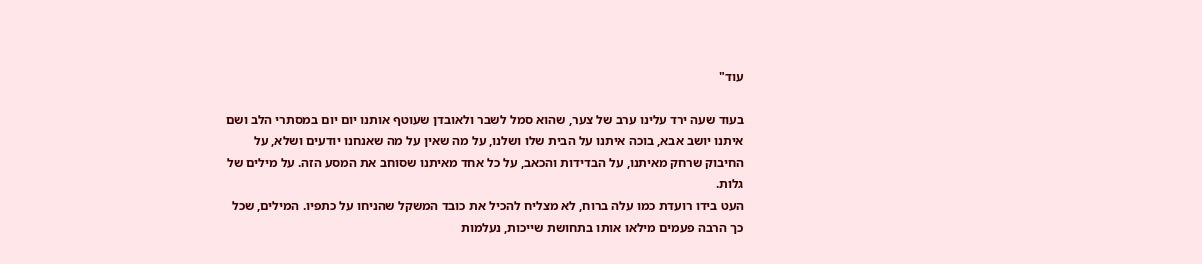עוד"

בעוד שעה ירד עלינו ערב של צער, שהוא סמל לשבר ולאובדן שעוטף אותנו יום יום במסתרי הלב ושם איתנו יושב אבא, בוכה איתנו על הבית שלו ושלנו, על מה שאין על מה שאנחנו יודעים ושלא, על החיבוק שרחק מאיתנו, על הבדידות והכאב, על כל אחד מאיתנו שסוחב את המסע הזה. על מילים של גלות.
העט בידו רועדת כמו עלה ברוח, לא מצליח להכיל את כובד המשקל שהניחו על כתפיו. המילים, שכל כך הרבה פעמים מילאו אותו בתחושת שייכות, נעלמות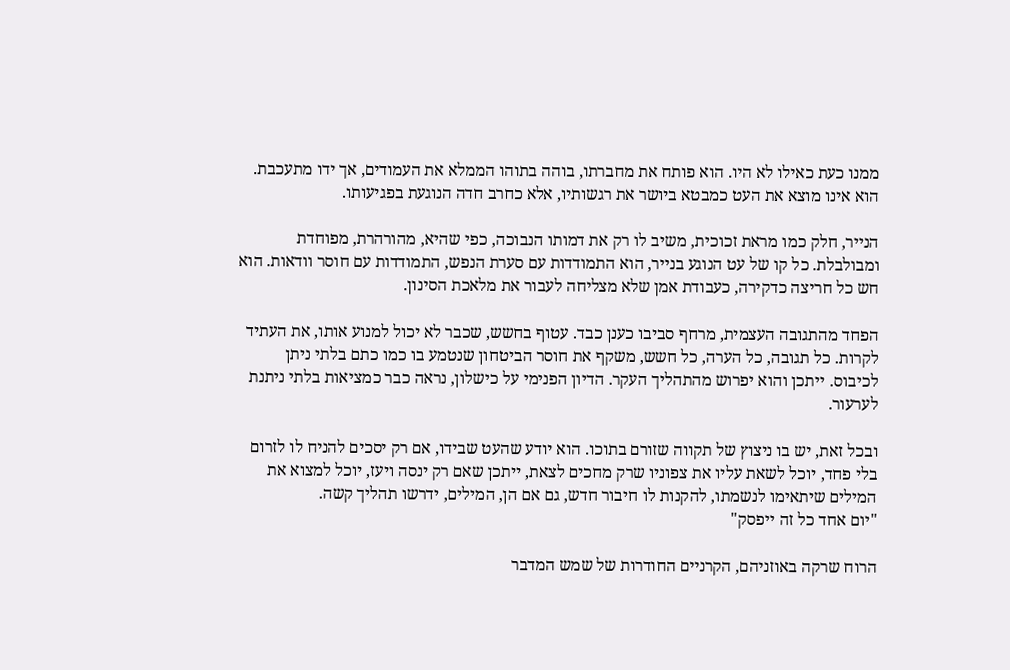ממנו כעת כאילו לא היו. הוא פותח את מחברתו, בוהה בתוהו הממלא את העמודים, אך ידו מתעכבת. הוא אינו מוצא את העט כמבטא ביושר את רגשותיו, אלא כחרב חדה הנוגעת בפגיעותו.

הנייר, חלק כמו מראת זכוכית, משיב לו רק את דמותו הנבוכה, כפי שהיא, מהורהרת, מפוחדת ומבולבלת. כל קו של עט הנוגע בנייר, הוא התמודדות עם סערת הנפש, התמודדות עם חוסר וודאות. הוא חש כל חריצה כדקירה, כעבודת אמן שלא מצליחה לעבור את מלאכת הסינון.

הפחד מהתגובה העצמית, מרחף סביבו כענן כבד. עטוף בחשש, שכבר לא יכול למנוע אותו, את העתיד לקרות. כל תגובה, כל הערה, כל חשש, משקף את חוסר הביטחון שנטמע בו כמו כתם בלתי ניתן לכיבוס. ייתכן והוא יפרוש מהתהליך העקר. הדיון הפנימי על כישלון, נראה כבר כמציאות בלתי ניתנת לערעור.

ובכל זאת, יש בו ניצוץ של תקווה שזורם בתוכו. הוא יודע שהעט שבידו, אם רק יסכים להניח לו לזרום בלי פחד, יוכל לשאת עליו את צפוניו שרק מחכים לצאת, ייתכן שאם רק ינסה ויעז, יוכל למצוא את המילים שיתאימו לנשמתו, להקנות לו חיבור חדש, גם אם הן, המילים, ידרשו תהליך קשה.
"יום אחד כל זה ייפסק"

הרוח שרקה באוזניהם, הקרניים החודרות של שמש המדבר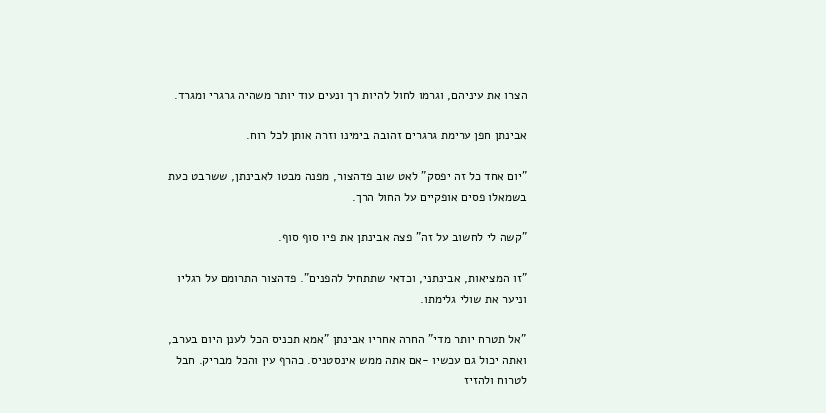הצרו את עיניהם, וגרמו לחול להיות רך ונעים עוד יותר משהיה גרגרי ומגרד.

אבינתן חפן ערימת גרגרים זהובה בימינו וזרה אותן לכל רוח.

"יום אחד כל זה יפסק" לאט שוב פדהצור, מפנה מבטו לאבינתן, ששרבט כעת בשמאלו פסים אופקיים על החול הרך.

"קשה לי לחשוב על זה" פצה אבינתן את פיו סוף סוף.

"זו המציאות, אבינתני, וכדאי שתתחיל להפנים". פדהצור התרומם על רגליו וניער את שולי גלימתו.

"אל תטרח יותר מדי" החרה אחריו אבינתן "אמא תכניס הכל לענן היום בערב, ואתה יכול גם עכשיו -אם אתה ממש אינסטניס. כהרף עין והכל מבריק. חבל לטרוח ולהזיז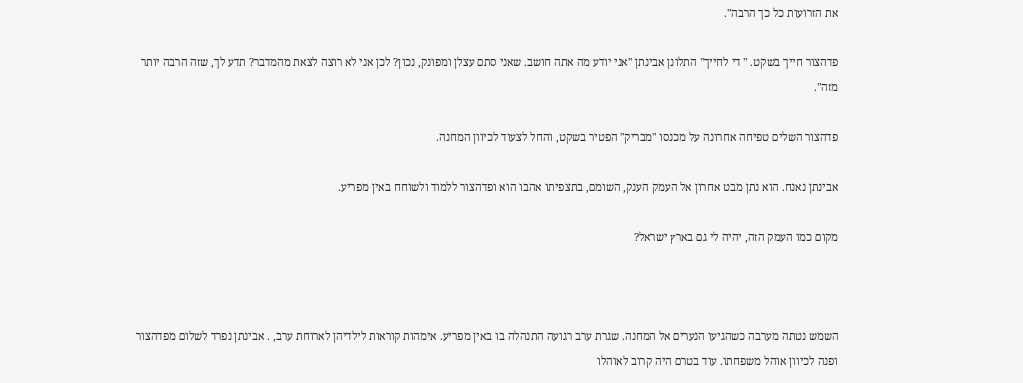את הזרועות כל כך הרבה".

פדהצור חייך בשקט. " די לחייך" התלונן אבינתן "אני יודע מה אתה חושב. שאני סתם עצלן ומפונק, נכון? לכן אני לא רוצה לצאת מהמדבר? תדע לך, שזה הרבה יותר מזה".

פדהצור השלים טפיחה אחרונה על מכנסו "מבריק" הפטיר בשקט, והחל לצעוד לכיוון המחנה.

אבינתן נאנח. הוא נתן מבט אחרון אל העמק הענק, השומם, בתצפיתו אהבו הוא ופדהצור ללמוד ולשוחח באין מפריע.

מקום כמו העמק הזה, יהיה לי גם בארץ ישראל?



השמש נטתה מערבה כשהגיעו הנערים אל המחנה. שגרת ערב רגועה התנהלה בו באין מפריע. אימהות קוראות לילדיהן לארוחת ערב, . אבינתן נפרד לשלום מפדהצור ופנה לכיוון אוהל משפחתו. עוד בטרם היה קרוב לאוהלו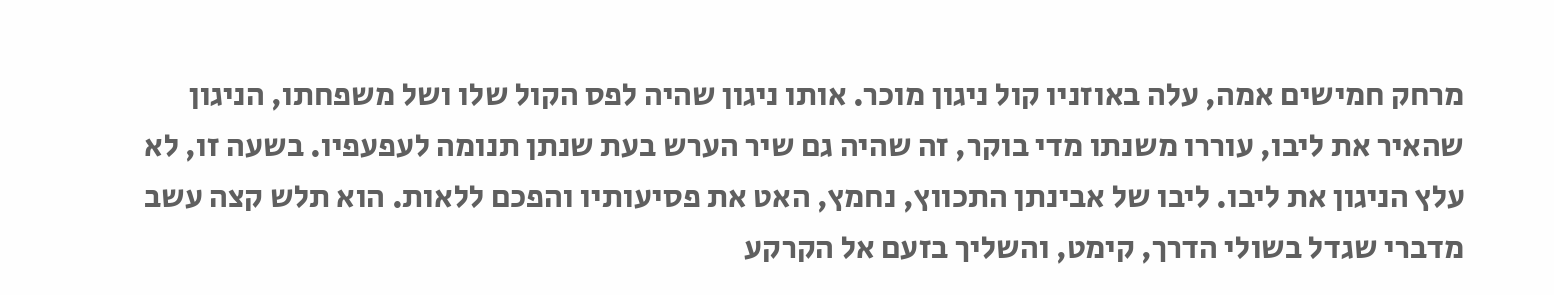מרחק חמישים אמה, עלה באוזניו קול ניגון מוכר. אותו ניגון שהיה לפס הקול שלו ושל משפחתו, הניגון שהאיר את ליבו, עוררו משנתו מדי בוקר, זה שהיה גם שיר הערש בעת שנתן תנומה לעפעפיו. בשעה זו, לא עלץ הניגון את ליבו. ליבו של אבינתן התכווץ, נחמץ, האט את פסיעותיו והפכם ללאות. הוא תלש קצה עשב מדברי שגדל בשולי הדרך, קימט, והשליך בזעם אל הקרקע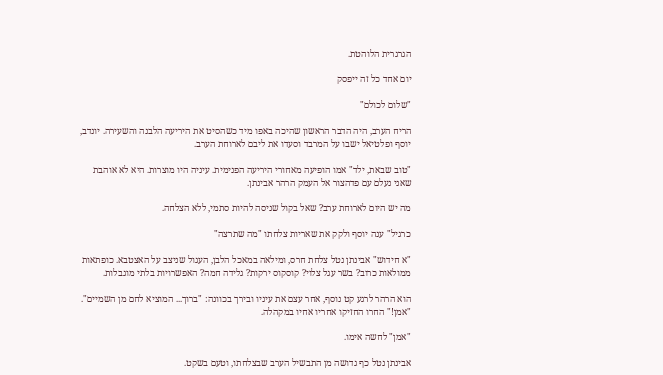הגרגרית הלוהטת.

יום אחד כל זה ייפסק

"שלום לכולם"

הריח הערב, היה הדבר הראשון שהיכה באפו מיד כשהסיט את היריעה הלבנה והשעירה. יונדב, יוסף ופלטיאל ישבו על המרבד וסעדו את ליבם לארוחת הערב.

"טוב שבאת, ילד" אמו הופיעה מאחורי היריעה הפנימית. עיניה היו מוצרות. היא לא אוהבת שאני נעלם עם פדהצור אל העמק הרהר אבינתן.

מה יש היום לארוחת ערב? שאל בקול שניסה להיות סתמי, ללא הצלחה.

כרגיל" ענה יוסף ולקק את שאריות צלחתו "מה שתרצה"

"א חידוש" אבינתן נטל צלחת חרס, ומילאה במאכל הלבן, העגול שניצב על האצטבא. כופתאות ממולאות כרוב? בשר עגל צלוי? קוסקוס ירקות? גלידה חמה? האפשרויות בלתי מוגבלות.

הוא הרהר לרגע קט נוסף, אחר עצם את עיניו ובירך בכוונה: "ברוך... המוציא לחם מן השמיים". "אמן!" החרו החזיקו אחריו אחיו במקהלה.

"אמן" לחשה אימו.

אבינתן נטל כף גדושה מן התבשיל הערב שבצלחתו, וטעם בשקט.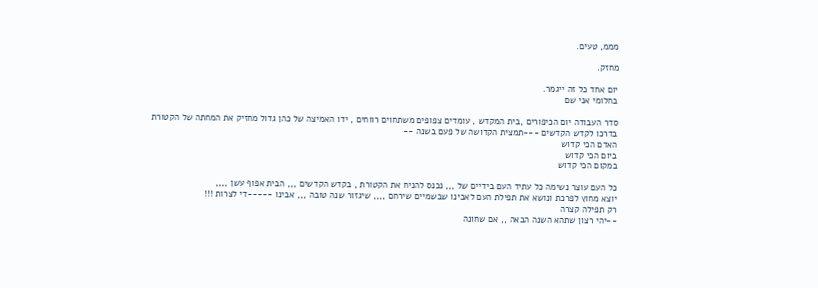מממ, טעים.

מחזק.

יום אחד כל זה ייגמר.
בחלומי אני שם

סדר העבודה יום הכיפורים ,בית המקדש , עומדים צפופים משתחוים רווחים , ידו האמיצה של כהן גדול מחזיק את המחתה של הקטורת
בדרכו לקדש הקדשים ---תמצית הקדושה של פעם בשנה --
האדם הכי קדוש
ביום הכי קדוש
במקום הכי קדוש

כל העם עוצר נשימה כל עתיד העם בידיים של ,,, נכנס להניח את הקטורת , בקדש הקדשים ,,, הבית אפוף עשן ,,,,
יוצא מחוץ לפרכת ונושא את תפילת העם לאבינו שבשמיים שירחם ,,,, שיגזור שנה טובה ,,, אבינו -----די לצרות !!!
רק תפילה קצרה
--יהי רצון שתהא השנה הבאה ,, אם שחונה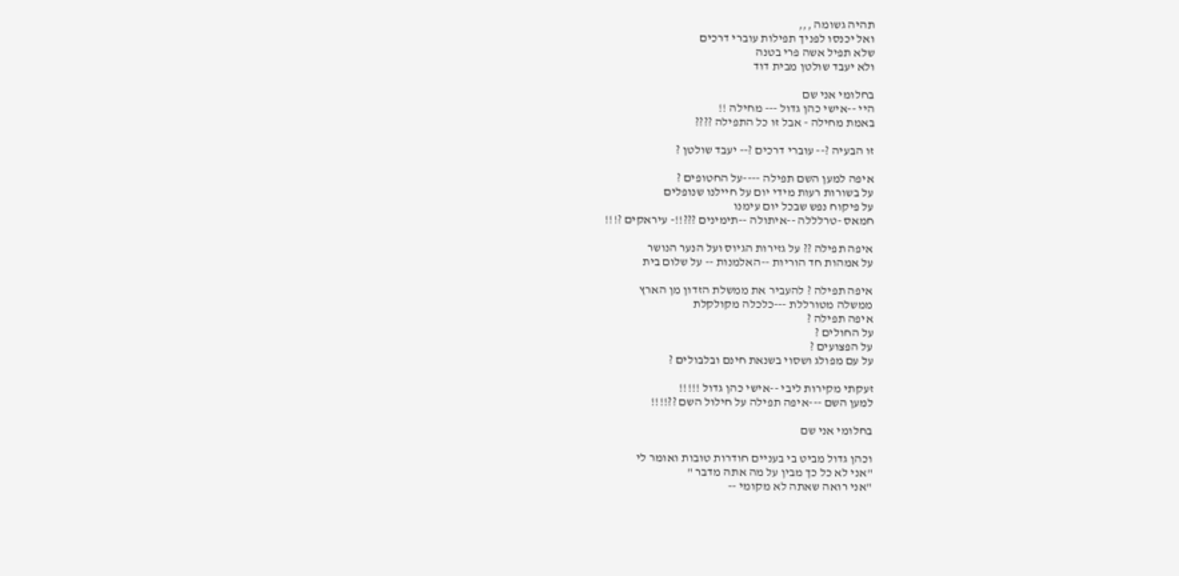תהיה גשומה ,,,
ואל יכנסו לפניך תפילות עוברי דרכים
שלא תפיל אשה פרי בטנה
ולא יעבד שולטן מבית דוד

בחלומי אני שם
היי --אישי כהן גדול --- מחילה !!
באמת מחילה - אבל זו כל התפילה ????

זו הבעיה ?-- עוברי דרכים ?-- יעבד שולטן ?

איפה למען השם תפילה ----על החטופים ?
על בשורות רעות מידי יום על חיילנו שנופלים
על פיקוח נפש שבכל יום עימנו
חמאס -טרלללה --איתולה --תימינים ???!!- עיראקים ?!!!

איפה תפילה ?? על גזירות הגיוס ועל הנער הנושר
על אמהות חד הוריות --האלמנות -- על שלום בית

איפה תפילה ? להעביר את ממשלת הזדון מן הארץ
ממשלה מטורללת ---כלכלה מקולקלת
איפה תפילה ?
על החולים ?
על הפצועים ?
על עם מפולג ושסוי בשנאת חינם ובלבולים ?

זעקתי מקירות ליבי --אישי כהן גדול !!!!!
למען השם ---איפה תפילה על חילול השם ??!!!!

בחלומי אני שם

וכהן גדול מביט בי בעניים חודרות טובות ואומר לי
"אני לא כל כך מבין על מה אתה מדבר "
"אני רואה שאתה לא מקומי --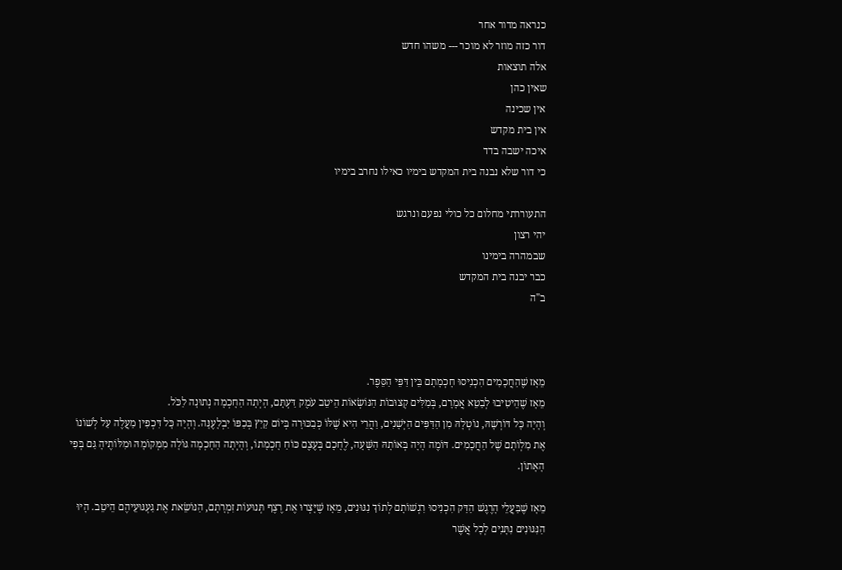כנראה מדור אחר
דור כזה מוזר לא מוכר --- משהו חדש
אלה תוצאות
שאין כהן
אין שכינה
אין בית מקדש
איכה ישבה בדד
כי דור שלא נבנה בית המקדש בימיו כאילו נחרב בימיו

התעוררתי מחלום כל כולי נפעם ונרגש
יהי רצון
שבמהרה בימינו
כבר יבנה בית המקדש
ב"ה



מֵאָז שֶׁהַחֲכָמִים הִכְנִיסוּ חָכְמָתָם בֵּין דַּפֵּי הַסֵּפֶר.
מֵאָז שֶׁהֵיטִיבוּ לְבַטֵּא אֲמָרָם, בְּמִלִּים קְצוּבוֹת הַנּוֹשְׂאוֹת הֵיטֵב עֹמֶק דַּעְתָּם, הָיְתָה הַחָכְמָה נְתוּנָה לַכֹּל.
וְהָיָה כָּל דּוֹרְשָׁהּ, נוֹטְלָהּ מִן הַדַּפִּים הַיְּשָׁנִים, וַהֲרֵי הִיא שֶׁלּוֹ כְּבַכּוּרָה בְּיוֹם קַיִץ בְּכַפּוֹ יִבְלָעֶנָּה. וְהָיָה כָּל דִּכְפִין מַעֲלֶה עַל לְשׁוֹנוֹ אֶת מִלְוֹתָם שֶׁל הַחֲכָמִים. דּוֹמֶה הָיָה בְּאוֹתָהּ הַשָּׁעָה, לֶחָכָם בְּעֶצֶם כּוֹחַ חָכְמָתוֹ, וְהָיְתָה הַחָכְמָה גּוֹלָה מִמְּקוֹמָהּ וּמִלּוֹתֶיהָ גַּם בְּפִי הָאָתוֹן.

מֵאָז שֶׁבַּעֲלֵי הָרֶגֶשׁ הַדַּק הִכְנִיסוּ רִגְשׁוֹתָם לְתוֹךְ נִגּוּנִים, מֵאָז שֶׁיָּצְרוּ אֶת רֶצֶף תְּנוּעוֹת זִמְרָתָם, הַנּוֹשֵׂאת אֶת גַּעְגּוּעֵיהֶם הֵיטֵב. הָיוּ הַנִּגּוּנִים נִתָּנִים לְכָל אֲשֶׁר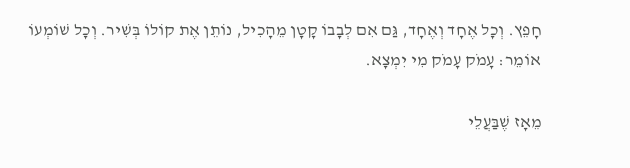חָפֵץ. וְכָל אֶחָד וְאֶחָד, גַּם אִם לְבָבוֹ קָטָן מֵהָכִיל, נוֹתֵן אֶת קוֹלוֹ בְּשִׁיר. וְכָל שׁוֹמְעוֹ אוֹמֵר: עָמֹק עָמֹק מִי יִמְצָא.

מֵאָז שֶׁבַּעֲלֵי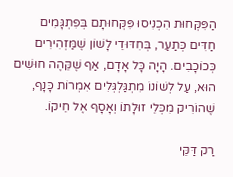הַפִּקְּחוּת הִכְנִיסוּ פִּקְּחוּתָם בְּפִתְגָּמִים חַדִּים כְּתַעַר, בְּחִדּוּדֵי לָשׁוֹן שֶׁמַּזְהִירִים כְּכוֹכָבִים. הָיָה כָּל אָדָם, אַף שֶׁקֵּהֶה חוּשִׁים הוּא, עַל לְשׁוֹנוֹ מִתְגַּלְגְּלִים אִמְרוֹת כָּנָף, שֶׁהוֹרִיק מִכְּלֵי זוּלָתוֹ וְאָסָף אֶל חֵיקוֹ.

רַק דַּקֵּי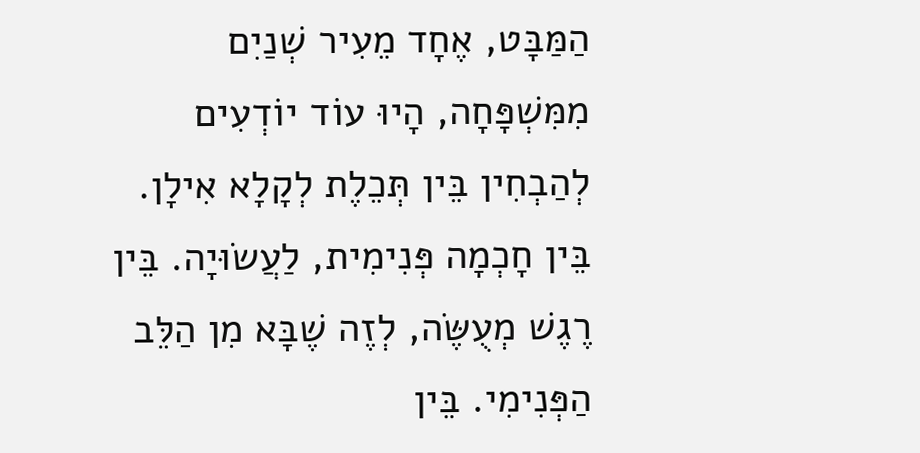הַמַּבָּט, אֶחָד מֵעִיר שְׁנַיִם מִמִּשְׁפָּחָה, הָיוּ עוֹד יוֹדְעִים לְהַבְחִין בֵּין תְּכֵלֶת לְקָלָא אִילָן. בֵּין חָכְמָה פְּנִימִית, לַעֲשׂוּיָה. בֵּין רֶגֶשׁ מְעֻשֶּׂה, לְזֶה שֶׁבָּא מִן הַלֵּב הַפְּנִימִי. בֵּין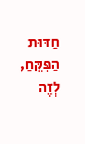חַדּוּת הַפִּקֵּחַ, לְזֶה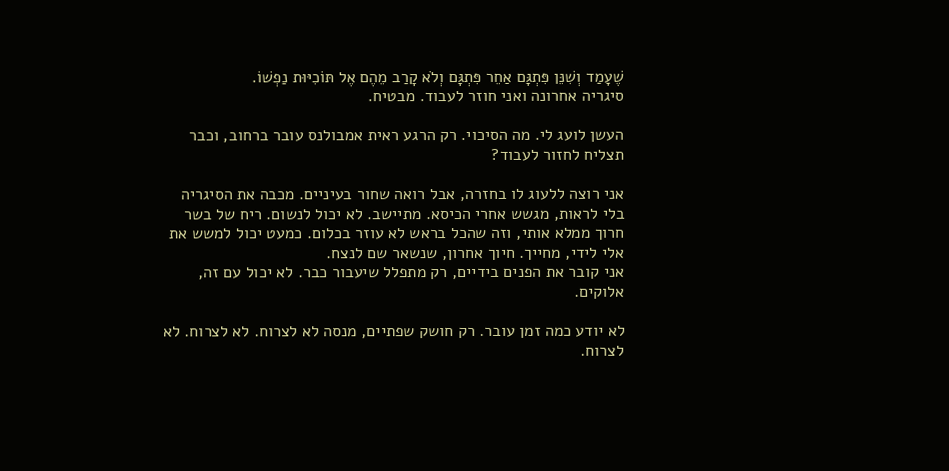שֶׁעָמַד וְשִׁנֵּן פִּתְגָּם אַחֵר פִּתְגָּם וְלֹא קָרַב מֵהֶם אֶל תּוֹכִיּוּת נַפְשׁוֹ.
סיגריה אחרונה ואני חוזר לעבוד. מבטיח.

העשן לועג לי. מה הסיכוי. רק הרגע ראית אמבולנס עובר ברחוב, וכבר תצליח לחזור לעבוד?

אני רוצה ללעוג לו בחזרה, אבל רואה שחור בעיניים. מכבה את הסיגריה בלי לראות, מגשש אחרי הכיסא. מתיישב. לא יכול לנשום. ריח של בשר חרוך ממלא אותי, וזה שהכל בראש לא עוזר בכלום. כמעט יכול למשש את אלי לידי, מחייך. חיוך אחרון, שנשאר שם לנצח.
אני קובר את הפנים בידיים, רק מתפלל שיעבור כבר. לא יכול עם זה, אלוקים.

לא יודע כמה זמן עובר. רק חושק שפתיים, מנסה לא לצרוח. לא לצרוח. לא לצרוח.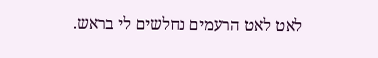לאט לאט הרעמים נחלשים לי בראש.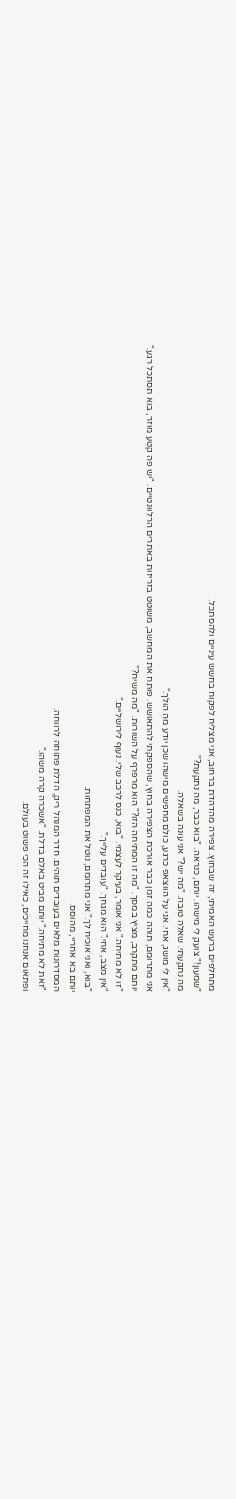מתחלפים ברעש האמיתי, זה שבחוץ. צפירה מהדהדת ברחוב, אני מצליח לפקוח בחשש עיניים ולהסתכל.
"שמעון!" צועק לי מישהו. יותם, כנראה. "בוא כבר, מה נתקעת?"
מה נתקעתי. שאלה טובה. "מה יש?" אני עונה בשאלה.
"אין לי מושג, אחי. אני על הווצאפ כרגע, כולם מחפשים מישהו שכן יודע מה הולך."
אני מתרומם, תוהה כמה זמן כבר אורכת הצפירה בחוץ, שהספקתי להתאושש. פותח את המחשב, משוטט בזריזות באתרים הרלוונטיים. "יש פה קטע מוזר, בוא תסתכל רגע."
יותם מתקרב, מציץ במסך. "מה זו המתיחה הזו?" הוא מרפרף על השורות. "מה משיח?"
"זו לא מתיחה." אני אומר, בעיקר לעצמי. "בוא, כנס לרכב שלי. נעוף לירושליים."
"אין מצב, אחי." הוא מגחך. "עובדים עלייך."
"בוא, ואני אוכיח לך." אני מתרומם, נוטל את המפתחות.
יותם בא אחריי, מהוסס.
המסדרונות מלאים בעובדים תוהים. חדר המנהל ריק, הדלת פתוחה לרווחה.
"זאת לא מתיחה." יותם מביט באלם בדלת. "אשכרה קרה משהו."
ופתאום אנחנו מחייכים, כאילו זה הכי פשוט בעולם.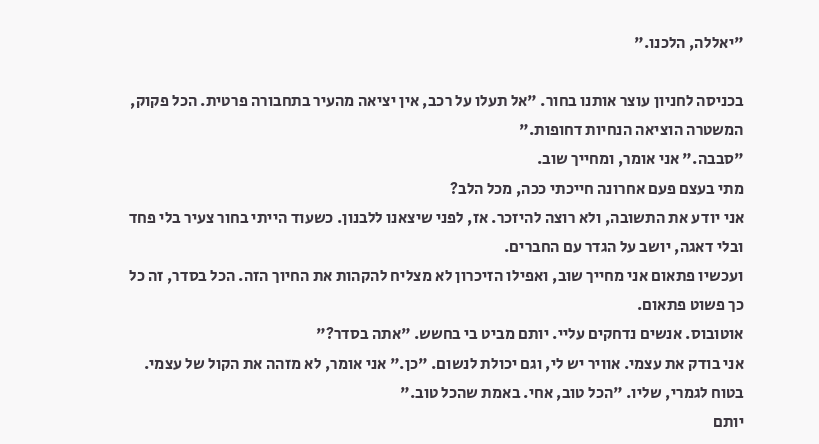"יאללה, הלכנו."

בכניסה לחניון עוצר אותנו בחור. "אל תעלו על רכב, אין יציאה מהעיר בתחבורה פרטית. הכל פקוק, המשטרה הוציאה הנחיות דחופות."
"סבבה." אני אומר, ומחייך שוב.
מתי בעצם פעם אחרונה חייכתי ככה, מכל הלב?
אני יודע את התשובה, ולא רוצה להיזכר. אז, לפני שיצאנו ללבנון. כשעוד הייתי בחור צעיר בלי פחד ובלי דאגה, יושב על הגדר עם החברים.
ועכשיו פתאום אני מחייך שוב, ואפילו הזיכרון לא מצליח להקהות את החיוך הזה. הכל בסדר, זה כל כך פשוט פתאום.
אוטובוס. אנשים נדחקים עליי. יותם מביט בי בחשש. "אתה בסדר?"
אני בודק את עצמי. אוויר יש לי, וגם יכולת לנשום. "כן." אני אומר, לא מזהה את הקול של עצמי. בטוח לגמרי, שליו. "הכל טוב, אחי. באמת שהכל טוב."
יותם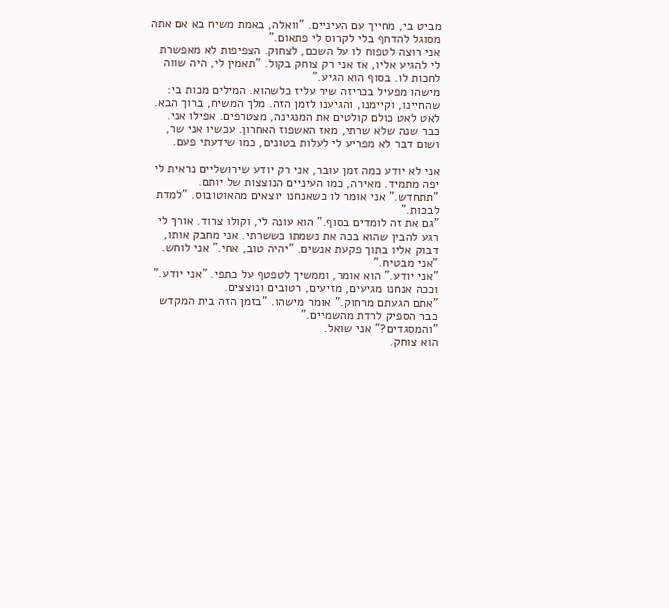מביט בי, מחייך עם העיניים. "וואלה, באמת משיח בא אם אתה מסוגל להדחף בלי לקרוס לי פתאום."
אני רוצה לטפוח לו על השכם, לצחוק. הצפיפות לא מאפשרת לי להגיע אליו, אז אני רק צוחק בקול. "תאמין לי, היה שווה לחכות לו. בסוף הוא הגיע."
מישהו מפעיל בכריזה שיר עליז כלשהוא. המילים מכות בי: שהחיינו, וקיימנו, והגיענו לזמן הזה. מלך המשיח, ברוך הבא.
לאט לאט כולם קולטים את המנגינה, מצטרפים. אפילו אני. כבר שנה שלא שרתי, מאז האשפוז האחרון. עכשיו אני שר, ושום דבר לא מפריע לי לעלות בטונים, כמו שידעתי פעם.

אני לא יודע כמה זמן עובר, אני רק יודע שירושליים נראית לי יפה מתמיד. מאירה, כמו העיניים הנוצצות של יותם. "תתחדש." אני אומר לו כשאנחנו יוצאים מהאוטובוס. "למדת לבכות."
"גם את זה לומדים בסוף." הוא עונה לי, וקולו צרוד. אורך לי רגע להבין שהוא בכה את נשמתו כששרתי. אני מחבק אותו, דבוק אליו בתוך פקעת אנשים. "יהיה טוב, אחי." אני לוחש. "אני מבטיח."
"אני יודע." הוא אומר, וממשיך לטפטף על כתפי. "אני יודע."
וככה אנחנו מגיעים, מזיעים, רטובים ונוצצים.
"אתם הגעתם מרחוק." אומר מישהו. "בזמן הזה בית המקדש כבר הספיק לרדת מהשמיים."
"והמסגדים?" אני שואל.
הוא צוחק.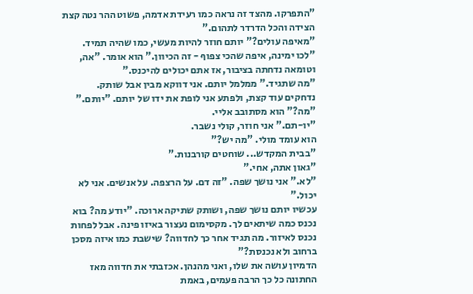"התפרקו. מהצד זה נראה כמו רעידת אדמה, פשוט ההר נטה קצת הצידה והכל הדרדר לתהום."
"מאיפה עולים?" יותם חוזר להיות מעשי, כמו שהיה תמיד.
"לכו ימינה, איפה שהכי צפוף - זה הכיוון." הוא אומר. "אה, וטומאה נדחתה בציבור, אז אתם יכולים להיכנס."
"מה שתגיד." ממלמל יותם. אני דווקא מבין אבל שותק.
נדחקים עוד קצת, ולפתע אני לופת את ידו של יותם. "יותם."
"מה?" הוא מסתובב אליי.
"יו-תם." אני חוזר, קולי נשבר.
הוא עומד מולי. "מה יש?"
"בבית המקדש... שוחטים קורבנות."
"גאון אתה, אחי."
"לא." אני נושך שפה. "זה דם. על הרצפה. על אנשים. אני לא יכול."
עכשיו יותם נושך שפה, ושותק שתיקה ארוכה. "יודע מה? בוא נכנס כמה שיתאים לך. מקסימום נעצור באיזו פינה. אבל לפחות נכנס לאיזור. מה תגיד אחר כך לחדווה? שישבת כמו איזה מסכן ברחוב ולא נכנסת?"
הדמיון עושה את שלו, ואני מהנהן. אכזבתי את חדווה מאז החתונה כל כך הרבה פעמים, באמת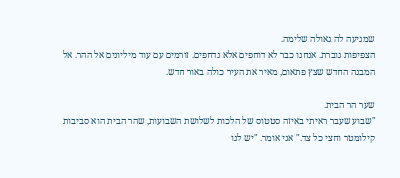שמגיעה לה גאולה שלימה.
הצפיפות גוברת. אנחנו כבר לא דוחפים אלא נדחפים. זורמים עם עוד מיליונים אל ההר. אל המבנה החדש שצץ פתאום, מאיר את העיר כולה באור חדש.

שער הר הבית.
"שבוע שעבר ראיתי באיזה סטטוס של הלכות לשלושת השבועות, שהר הבית הוא סביבות קילומטר וחצי כל צד." אני אומר. "יש לנו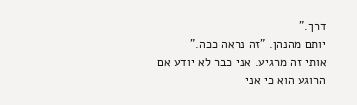דרך."
יותם מהנהן. "זה נראה ככה."
אותי זה מרגיע. אני כבר לא יודע אם הרוגע הוא כי אני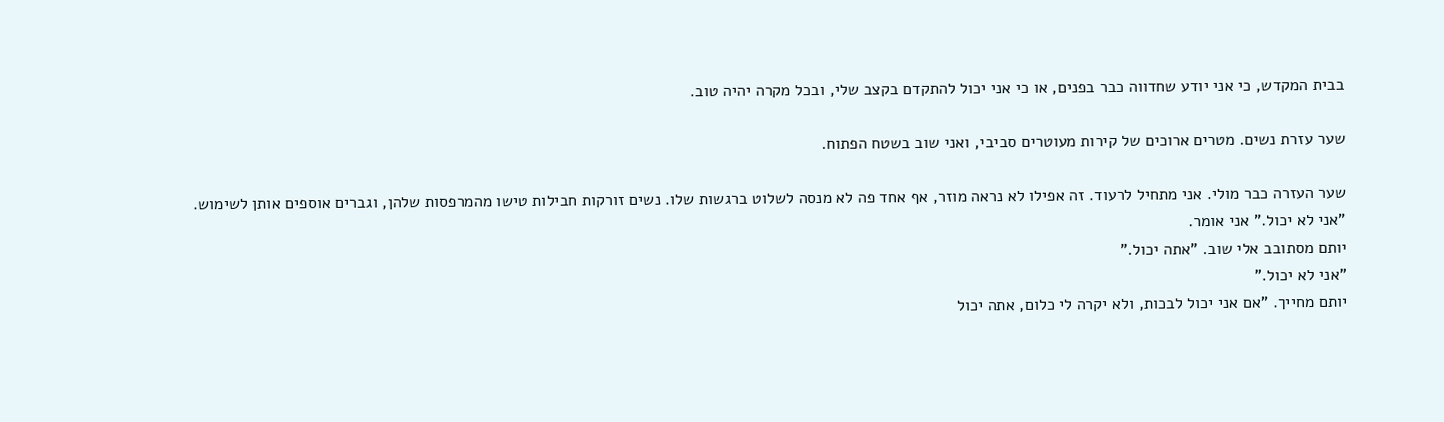בבית המקדש, כי אני יודע שחדווה כבר בפנים, או כי אני יכול להתקדם בקצב שלי, ובכל מקרה יהיה טוב.

שער עזרת נשים. מטרים ארוכים של קירות מעוטרים סביבי, ואני שוב בשטח הפתוח.

שער העזרה כבר מולי. אני מתחיל לרעוד. זה אפילו לא נראה מוזר, אף אחד פה לא מנסה לשלוט ברגשות שלו. נשים זורקות חבילות טישו מהמרפסות שלהן, וגברים אוספים אותן לשימוש.
"אני לא יכול." אני אומר.
יותם מסתובב אלי שוב. "אתה יכול."
"אני לא יכול."
יותם מחייך. "אם אני יכול לבכות, ולא יקרה לי כלום, אתה יכול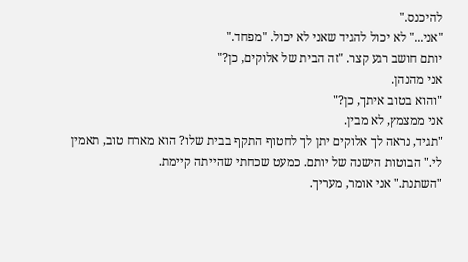להיכנס."
"אני..." לא יכול להגיד שאני לא יכול. "מפחד."
יותם חושב רגע קצר. "זה הבית של אלוקים, כן?"
אני מהנהן.
"והוא בטוב איתך, כן?"
אני ממצמץ, לא מבין.
"תגיד, נראה לך אלוקים יתן לך לחטוף התקף בבית שלו? הוא מארח טוב, תאמין לי." הבוטות הישנה של יותם. כמעט שכחתי שהייתה קיימת.
"השתנת." אני אומר, מעריך.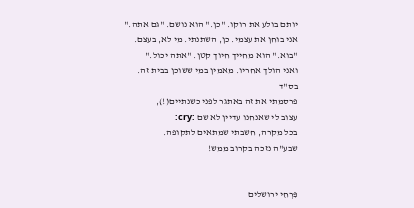יותם בולע את רוקו. "כן." הוא נושם. "גם אתה."
אני בוחן את עצמי. כן, השתנתי. מי לא, בעצם.
"בוא." הוא מחייך חיוך קטן. "אתה יכול."
ואני הולך אחריו. מאמין במי ששוכן בבית זה.
בס"ד
פרסמתי את זה באתגר לפני כשנתיים(!),
עצוב לי שאנחנו עדיין לא שם :cry:
בכל מקרה, חשבתי שמתאים לתקופה.
שבע"ה נזכה בקרוב ממש!


פִּרְחִי ירושלים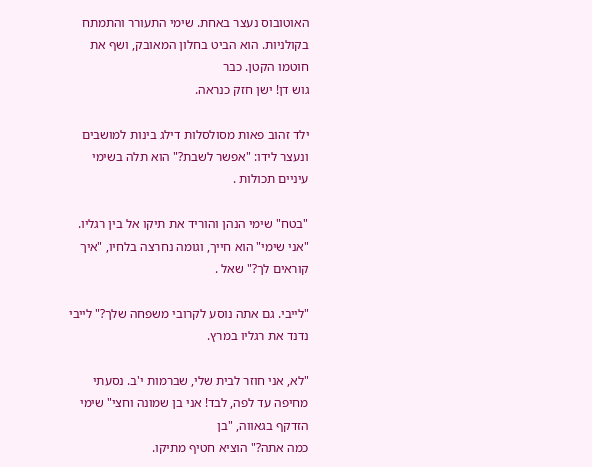האוטובוס נעצר באחת. שימי התעורר והתמתח בקולניות. הוא הביט בחלון המאובק, ושף את חוטמו הקטן. כבר
גוש דן! ישן חזק כנראה.

ילד זהוב פאות מסולסלות דילג בינות למושבים ונעצר לידו: "אפשר לשבת?" הוא תלה בשימי עיניים תכולות .

"בטח" שימי הנהן והוריד את תיקו אל בין רגליו. "אני שימי" הוא חייך, וגומה נחרצה בלחיו, "איך קוראים לך?" שאל .

"לייבי. גם אתה נוסע לקרובי משפחה שלך?" לייבי נדנד את רגליו במרץ.

"לא, אני חוזר לבית שלי, שברמות י'ב. נסעתי מחיפה עד לפה, לבד! אני בן שמונה וחצי" שימי הזדקף בגאווה, "בן
כמה אתה?" הוציא חטיף מתיקו.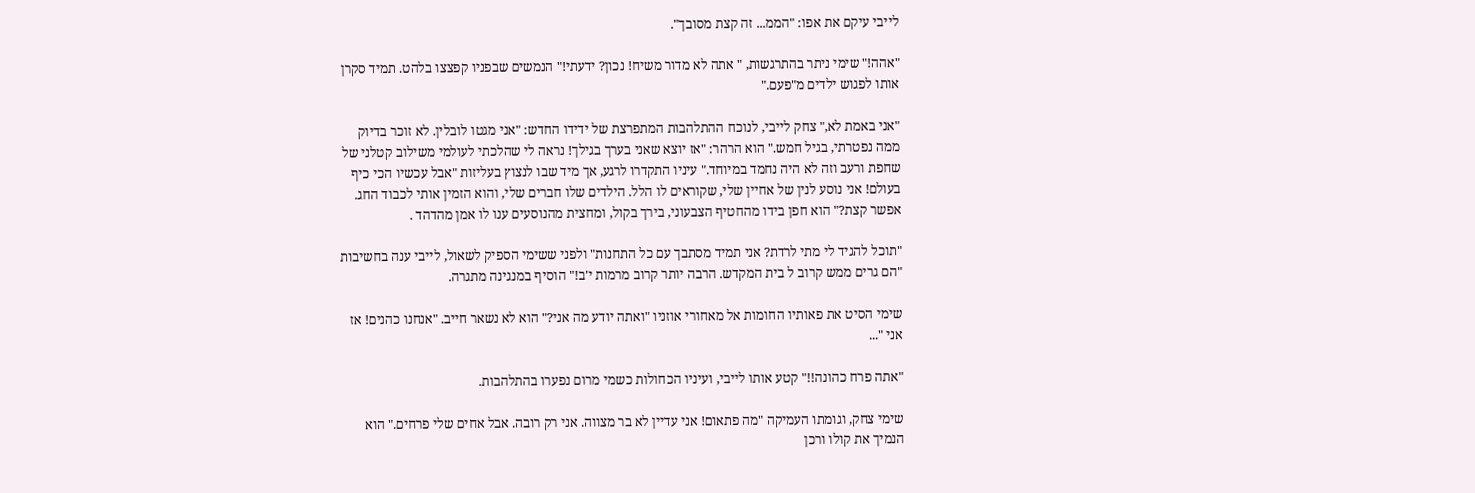לייבי עיקם את אפו: "הממ... זה קצת מסובך".

"אהה!" שימי ניתר בהתרגשות, " אתה לא מדור משיח! נכון? ידעתי!" הנמשים שבפניו קפצצו בלהט. תמיד סקרן
אותו לפגוש ילדים מ"פעם."

"אני באמת לא," צחק לייבי, לנוכח ההתלהבות המתפרצת של ידידו החדש: "אני מגטו לובלין. לא זוכר בדיוק
ממה נפטרתי, בגיל חמש." הוא הרהר: "אז יוצא שאני בערך בגילך! נראה לי שהלכתי לעולמי משילוב קטלני של
שחפת ורעב וזה לא היה נחמד במיוחד." עיניו התקדרו לרגע, אך מיד שבו לנצוץ בעליזות "אבל עכשיו הכי כיף
בעולם! אני נוסע לנין של אחיין שלי, שקוראים לו הלל. הילדים שלו חברים שלי, והוא הזמין אותי לכבוד החג.
אפשר קצת?" הוא חפן בידו מהחטיף הצבעוני, בירך בקול, ומחצית מהנוסעים ענו לו אמן מהדהד .

"תוכל להגיד לי מתי לרדת? אני תמיד מסתבך עם כל התחנות" ולפני ששימי הספיק לשאול, לייבי ענה בחשיבות
"הם גרים ממש קרוב ל בית המקדש. הרבה יותר קרוב מרמות י'ב!" הוסיף במנגינה מתגרה.

שימי הסיט את פאותיו החומות אל מאחורי אוזניו "ואתה יודע מה אני?" הוא לא נשאר חייב. "אנחנו כהנים! אז
אני "...

"אתה פרח כהונה!!" קטע אותו לייבי, ועיניו הכחולות כשמי מרום נפערו בהתלהבות.

שימי צחק, וגומתו העמיקה "מה פתאום! אני עדיין לא בר מצווה. אני רק רובה. אבל אחים שלי פרחים." הוא
הנמיך את קולו ורכן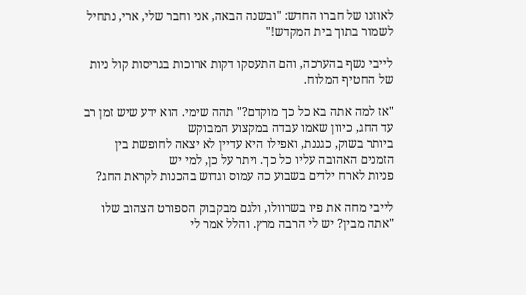לאוזנו של חברו החדש: "ובשנה הבאה, אני וחבר שלי, ארי, נתחיל לשמור בתוך בית המקדש!"

לייבי נשף בהערכה, והם התעסקו דקות ארוכות בגריסות קול ניות של החטיף המלוח.

"אז למה אתה בא כל כך מוקדם?" תהה שימי. הוא ידע שיש זמן רב עד החג, כיוון שאמו עבדה במקצוע המבוקש
ביותר בשוק, כגננת, ואפילו היא עדיין לא יצאה לחופשת בין הזמנים האהובה עליו כל כך. ויתר על כן, למי יש
פניות לארח ילדים בשבוע כה עמוס וגדוש בהכנות לקראת החג?

לייבי מחה את פיו בשרוולו, ולגם מבקבוק הספורט הצהוב שלו "אתה מבין? יש לי הרבה מרץ. והלל אמר לי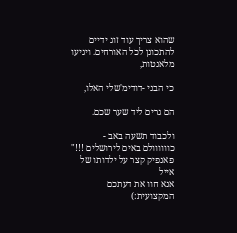שהוא צריך עוד זוג ידיים להתכונן לכל האורחים. ויגיעו מלאנטות,

כי הבני -דודימ'שלי האלו,

הם גרים ליד שער שכם.

ולכבוד תשעה באב - כוווווולם באים לירושלים !!!"
פאנפיק קצר על ילדותו של אייל
אנא חוו את דעתכם המקצועית:)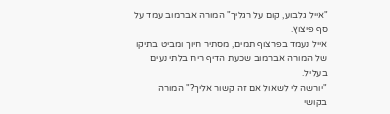"אייל גלבוע, קום על רגליך" המורה אברמוב עמד על סף פיצוץ.
אייל נעמד בפרצוף תמים, מסתיר חיוך ומביט בתיקו של המורה אברמוב שכעת הדיף ריח בלתי נעים בעליל.
"יורשה לי לשאול אם זה קשור אליך?" המורה בקושי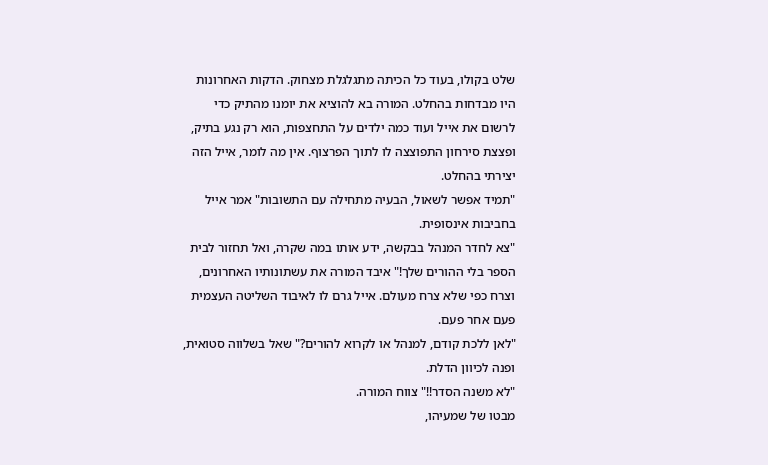שלט בקולו, בעוד כל הכיתה מתגלגלת מצחוק. הדקות האחרונות היו מבדחות בהחלט. המורה בא להוציא את יומנו מהתיק כדי לרשום את אייל ועוד כמה ילדים על התחצפות, הוא רק נגע בתיק, ופצצת סירחון התפוצצה לו לתוך הפרצוף. אין מה לומר, אייל הזה יצירתי בהחלט.
"תמיד אפשר לשאול, הבעיה מתחילה עם התשובות" אמר אייל בחביבות אינסופית.
"צא לחדר המנהל בבקשה, ידע אותו במה שקרה, ואל תחזור לבית הספר בלי ההורים שלך!" איבד המורה את עשתונותיו האחרונים, וצרח כפי שלא צרח מעולם. אייל גרם לו לאיבוד השליטה העצמית פעם אחר פעם.
"לאן ללכת קודם, למנהל או לקרוא להורים?" שאל בשלווה סטואית, ופנה לכיוון הדלת.
"לא משנה הסדר!!" צווח המורה.
מבטו של שמעיהו,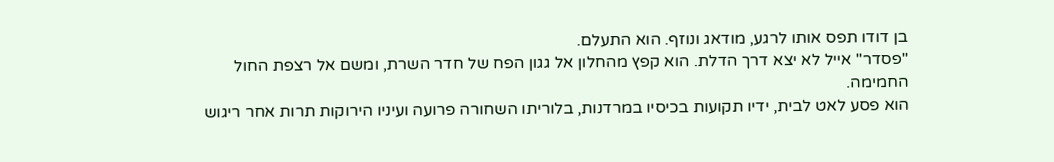בן דודו תפס אותו לרגע, מודאג ונוזף. הוא התעלם.
"פסדר" אייל לא יצא דרך הדלת. הוא קפץ מהחלון אל גגון הפח של חדר השרת, ומשם אל רצפת החול החמימה.
הוא פסע לאט לבית, ידיו תקועות בכיסיו במרדנות, בלוריתו השחורה פרועה ועיניו הירוקות תרות אחר ריגוש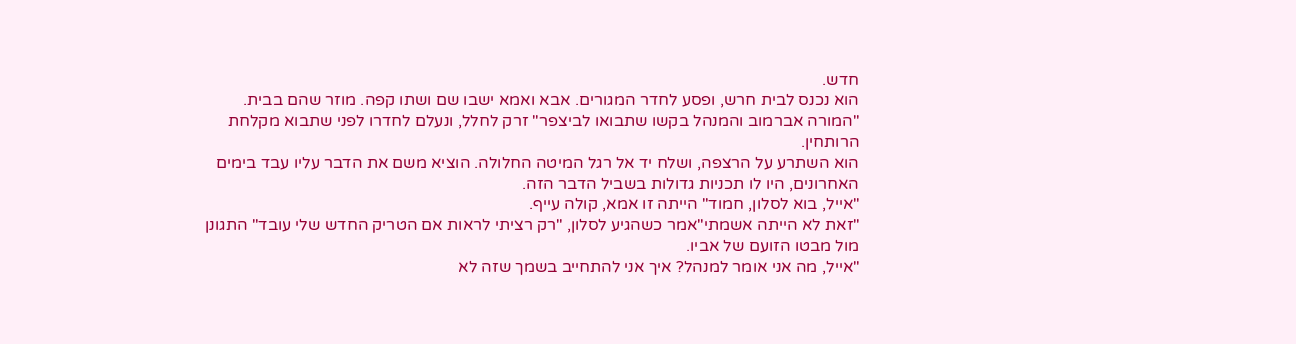חדש.
הוא נכנס לבית חרש, ופסע לחדר המגורים. אבא ואמא ישבו שם ושתו קפה. מוזר שהם בבית.
"המורה אברמוב והמנהל בקשו שתבואו לביצפר" זרק לחלל, ונעלם לחדרו לפני שתבוא מקלחת הרותחין.
הוא השתרע על הרצפה, ושלח יד אל רגל המיטה החלולה. הוציא משם את הדבר עליו עבד בימים האחרונים, היו לו תכניות גדולות בשביל הדבר הזה.
"אייל, בוא לסלון, חמוד" הייתה זו אמא, קולה עייף.
"זאת לא הייתה אשמתי"אמר כשהגיע לסלון, "רק רציתי לראות אם הטריק החדש שלי עובד" התגונן מול מבטו הזועם של אביו.
"אייל, מה אני אומר למנהל? איך אני להתחייב בשמך שזה לא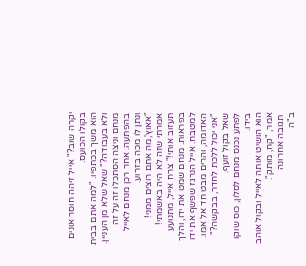יקרה שוב?" אייל זיהה חוסר אונים בקולו הכועס.
הוא משך בכתפיו. "למה אתם בבית ולא בעבודה?" שאל שלא מן העניין.
מנחם וניצה הסתכלו זה על זה בהפתעה. אחר רכן מנחם לאייל ונתן לו מכה בזרוע.
"אאוץ',מה אתם רוצים ממני! אמרתי שזה לא היה באשמתי! תעזוב אותי!" צרח אייל, מתנועע בפראות. מנחם שמט את ידו, והלך למטבח. אייל הנרגז שפשף את ידו האדומה, והרים מבט חד אל אמו. "אני יכול ללכת לחדר, בבקשה?" שאל בקול זועף.
לפתע נכנס מנחם לסלון, כוס שוקו בידו.
הוא הושיט אותה לאייל ובקול אוהב אמר, "קח, מותק".
 תגובה אחרונה
ב"ה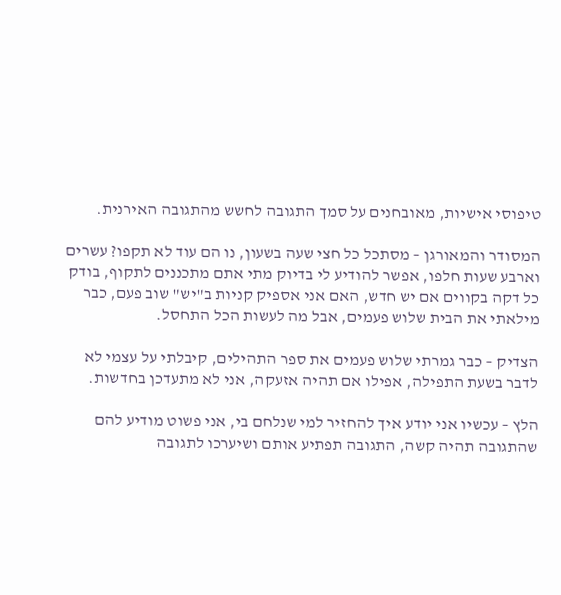טיפוסי אישיות, מאובחנים על סמך התגובה לחשש מהתגובה האירנית.

המסודר והמאורגן – מסתכל כל חצי שעה בשעון, נו הם עוד לא תקפו? עשרים וארבע שעות חלפו, אפשר להודיע לי בדיוק מתי אתם מתכננים לתקוף, בודק כל דקה בקווים אם יש חדש, האם אני אספיק קניות ב"יש" שוב פעם, כבר מילאתי את הבית שלוש פעמים, אבל מה לעשות הכל התחסל.

הצדיק – כבר גמרתי שלוש פעמים את ספר התהילים, קיבלתי על עצמי לא לדבר בשעת התפילה, אפילו אם תהיה אזעקה, אני לא מתעדכן בחדשות.

הלץ – עכשיו אני יודע איך להחזיר למי שנלחם בי, אני פשוט מודיע להם שהתגובה תהיה קשה, התגובה תפתיע אותם ושיערכו לתגובה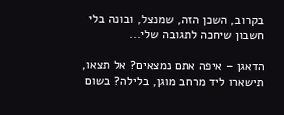בקרוב, השכן הזה, שמנצל, ובונה בלי חשבון שיחכה לתגובה שלי...

הדאגן – איפה אתם נמצאים? אל תצאו, תישארו ליד מרחב מוגן, בלילה? בשום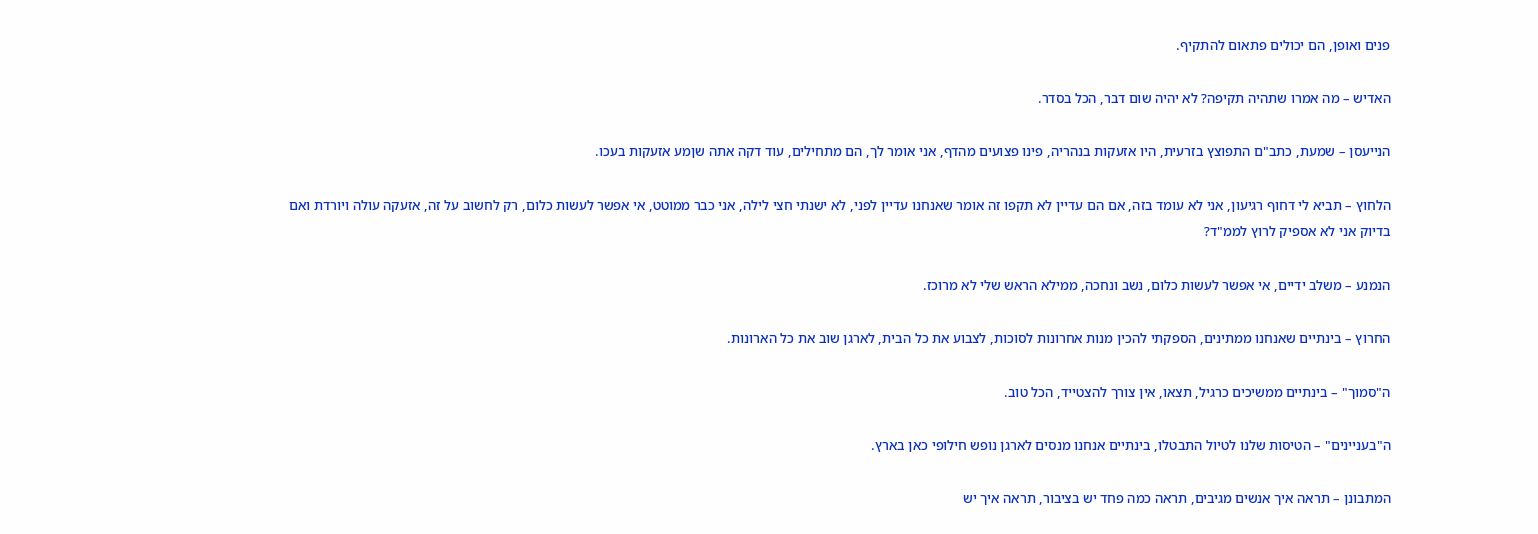פנים ואופן, הם יכולים פתאום להתקיף.

האדיש – מה אמרו שתהיה תקיפה? לא יהיה שום דבר, הכל בסדר.

הנייעסן – שמעת, כתב"ם התפוצץ בזרעית, היו אזעקות בנהריה, פינו פצועים מהדף, אני אומר לך, הם מתחילים, עוד דקה אתה שןמע אזעקות בעכו.

הלחוץ – תביא לי דחוף רגיעון, אני לא עומד בזה, אם הם עדיין לא תקפו זה אומר שאנחנו עדיין לפני, לא ישנתי חצי לילה, אני כבר ממוטט, אי אפשר לעשות כלום, רק לחשוב על זה, אזעקה עולה ויורדת ואם בדיוק אני לא אספיק לרוץ לממ"ד?

הנמנע – משלב ידיים, אי אפשר לעשות כלום, נשב ונחכה, ממילא הראש שלי לא מרוכז.

החרוץ – בינתיים שאנחנו ממתינים, הספקתי להכין מנות אחרונות לסוכות, לצבוע את כל הבית, לארגן שוב את כל הארונות.

ה"סמוך" – בינתיים ממשיכים כרגיל, תצאו, אין צורך להצטייד, הכל טוב.

ה"בעניינים" – הטיסות שלנו לטיול התבטלו, בינתיים אנחנו מנסים לארגן נופש חילופי כאן בארץ.

המתבונן – תראה איך אנשים מגיבים, תראה כמה פחד יש בציבור, תראה איך יש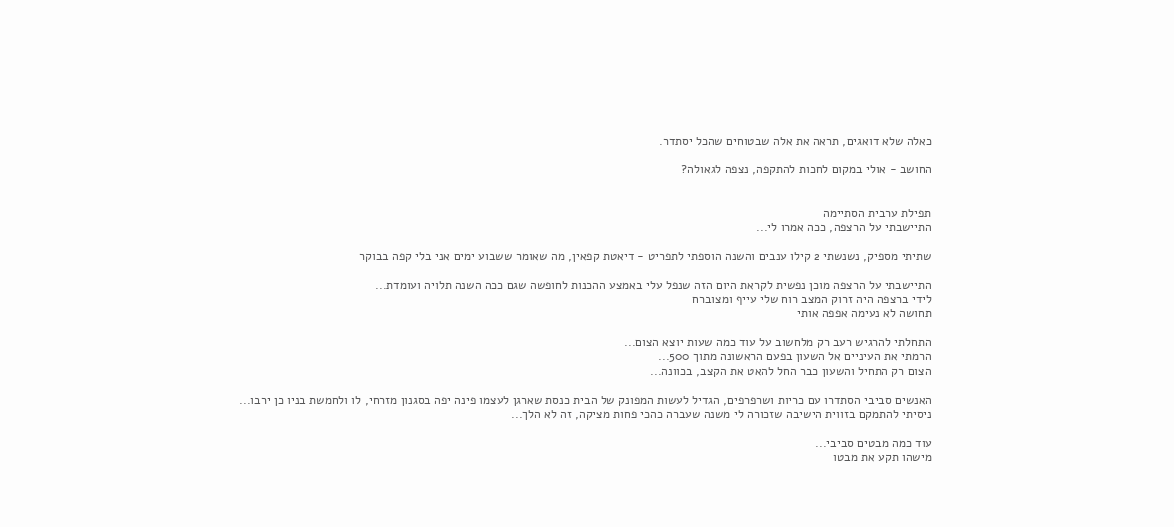כאלה שלא דואגים, תראה את אלה שבטוחים שהכל יסתדר.

החושב - אולי במקום לחכות להתקפה, נצפה לגאולה?


תפילת ערבית הסתיימה
התיישבתי על הרצפה, ככה אמרו לי...

שתיתי מספיק, נשנשתי 2 קילו ענבים והשנה הוספתי לתפריט - דיאטת קפאין, מה שאומר ששבוע ימים אני בלי קפה בבוקר

התיישבתי על הרצפה מוכן נפשית לקראת היום הזה שנפל עלי באמצע ההכנות לחופשה שגם ככה השנה תלויה ועומדת...
לידי ברצפה היה זרוק המצב רוח שלי עייף ומצוברח
תחושה לא נעימה אפפה אותי

התחלתי להרגיש רעב רק מלחשוב על עוד כמה שעות יוצא הצום...
הרמתי את העיניים אל השעון בפעם הראשונה מתוך 500...
הצום רק התחיל והשעון כבר החל להאט את הקצב, בכוונה...

האנשים סביבי הסתדרו עם כריות ושרפרפים, הגדיל לעשות המפונק של הבית כנסת שארגן לעצמו פינה יפה בסגנון מזרחי, לו ולחמשת בניו כן ירבו...
ניסיתי להתמקם בזווית הישיבה שזכורה לי משנה שעברה כהכי פחות מציקה, זה לא הלך...

עוד כמה מבטים סביבי...
מישהו תקע את מבטו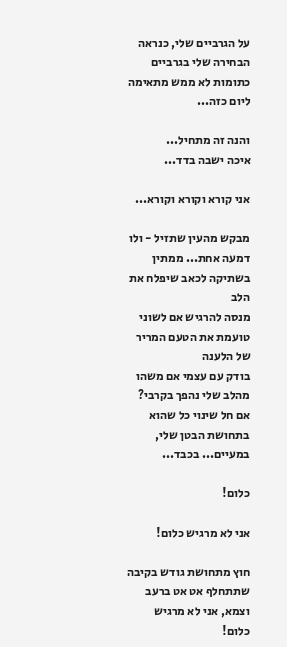על הגרביים שלי, כנראה הבחירה שלי בגרביים כתומות לא ממש מתאימה ליום כזה...

והנה זה מתחיל...
איכה ישבה בדד...

אני קורא וקורא וקורא...

מבקש מהעין שתזיל - ולו דמעה אחת... ממתין בשתיקה לכאב שיפלח את הלב
מנסה להרגיש אם לשוני טועמת את הטעם המריר של הלענה
בודק עם עצמי אם משהו מהלב שלי נהפך בקרבי?
אם חל שינוי כל שהוא בתחושת הבטן שלי, במעיים... בכבד...

כלום!

אני לא מרגיש כלום!

חוץ מתחושת גודש בקיבה שתתחלף אט אט ברעב וצמא, אני לא מרגיש כלום!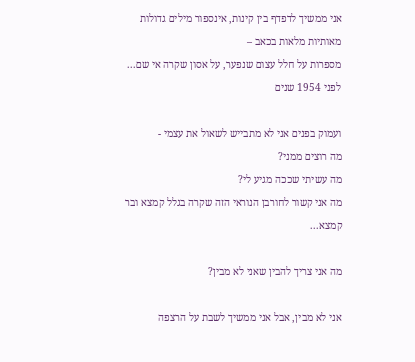אני ממשיך לדפדף בין קינות, אינספור מילים גדולות מאותיות מלאות בכאב –
מספרות על חלל עצום שנפער, על אסון שקרה אי שם... לפני 1954 שנים

ועמוק בפנים אני לא מתבייש לשאול את עצמי -
מה רוצים ממני?
מה עשיתי שככה מגיע לי?
מה אני קשור לחורבן הנוראי הזה שקרה בגלל קמצא ובר קמצא...

מה אני צריך להבין שאני לא מבין?

אני לא מבין, אבל אני ממשיך לשבת על הרצפה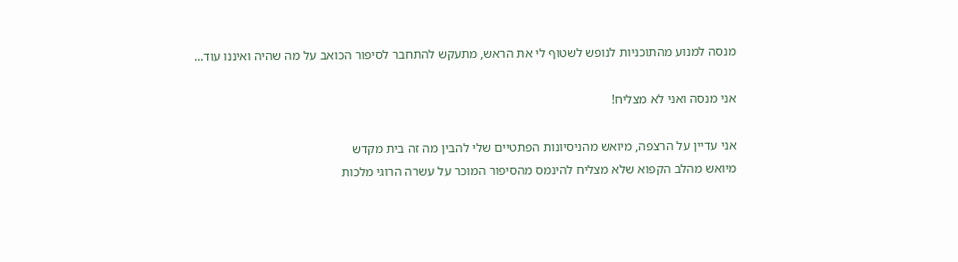מנסה למנוע מהתוכניות לנופש לשטוף לי את הראש, מתעקש להתחבר לסיפור הכואב על מה שהיה ואיננו עוד...

אני מנסה ואני לא מצליח!

אני עדיין על הרצפה, מיואש מהניסיונות הפתטיים שלי להבין מה זה בית מקדש
מיואש מהלב הקפוא שלא מצליח להינמס מהסיפור המוכר על עשרה הרוגי מלכות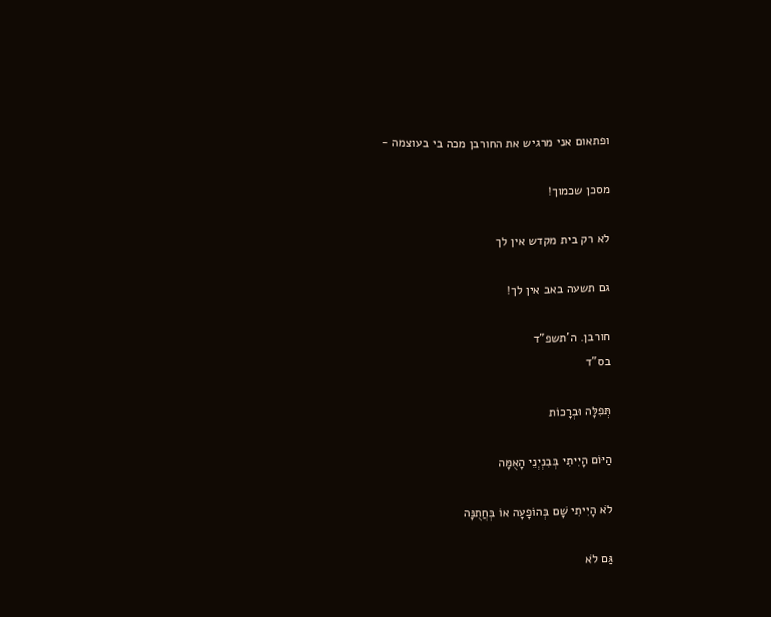ופתאום אני מרגיש את החורבן מכה בי בעוצמה -

מסכן שכמוך!

לא רק בית מקדש אין לך

גם תשעה באב אין לך!

חורבן. ה'תשפ"ד
בס"ד

תְּפִלָּה וּבְרָכוֹת

הַיּוֹם הָיִיתִי בְּבִנְיְנֵי הָאֻמָּה

לֹא הָיִיתִי שָׁם בְּהוֹפָעָה אוֹ בְּחֲתֻנָּה

גַּם לֹא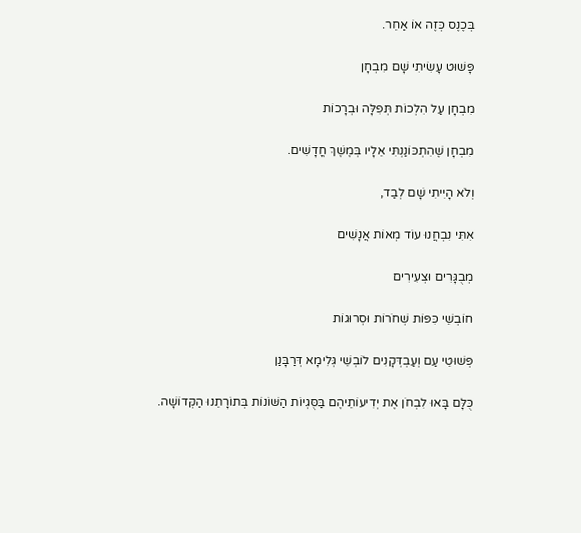בְּכֶנֶס כְּזֶה אוֹ אַחֵר.

פָּשׁוּט עָשִׂיתִי שָׁם מִבְחָן

מִבְחָן עַל הִלְכוֹת תְּפִלָּה וּבְרָכוֹת

מִבְחָן שֶׁהִתְכּוֹנַנְתִּי אֵלָיו בְּמֶשֶׁךְ חֳדָשִׁים.

וְלֹא הָיִיתִי שָׁם לְבַד,

אִתִּי נִבְחֲנוּ עוֹד מְאוֹת אֲנָשִׁים

מְבֻגָּרִים וּצְעִירִים

חוֹבְשֵׁי כִּפּוֹת שְׁחֹרוֹת וּסְרוּגוֹת

פְּשׁוּטֵי עַם וְעַבְדְּקָנִים לוֹבְשֵׁי גְּלִימָא דְּרַבָּנַן

כֻּלָּם בָּאוּ לִבְחֹן אֶת יְדִיעוֹתֵיהֶם בַּסֻּגְיוֹת הַשּׁוֹנוֹת בְּתוֹרָתֵנוּ הַקְּדוֹשָׁה.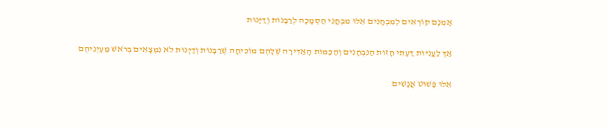אָמְנָם קוֹרְאִים לְמִבְחָנִים אֵלּוּ מִבְחֲנֵי הַסְמָכָה לְרַבָּנוּת וְדַיָּנוּת

אַךְ לַעֲנִיּוּת דַּעְתִּי חָזוּת הַנִּבְחָנִים וְהַכַּמּוּת הָאַדִּירָה שֶׁלָּהֶם מוֹכִיחָה שֶׁרַבָּנוּת וְדַיָּנוּת לֹא נִמְצָאִים בְּרֹאשׁ מַעְיְנֵיהֶם

אֵלּוּ פָּשׁוּט אֲנָשִׁים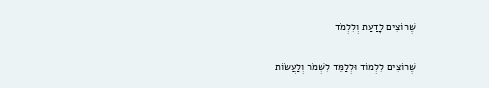שֶׁרוֹצִים לָדַעַת וְלִלְמֹד

שֶׁרוֹצִים לִלְמוֹד וּלְלַמֵּד לִשְׁמֹר וְלַעֲשׂוֹת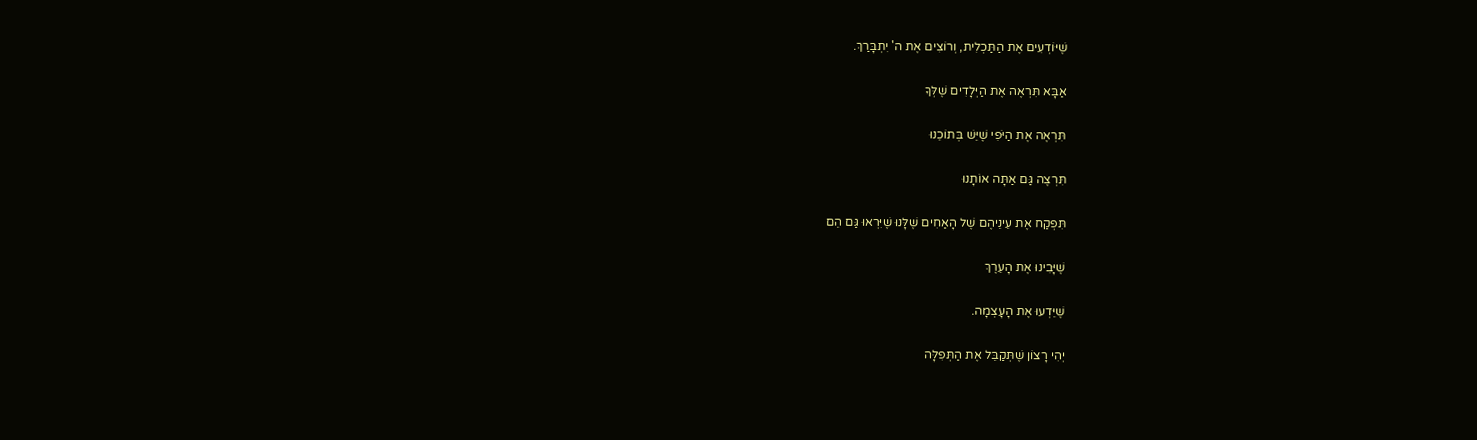שֶׁיּוֹדְעִים אֶת הַתַּכְלִית, וְרוֹצִים אֶת ה' יִתְבָּרַךְ.

אַבָּא תִּרְאֶה אֶת הַיְּלָדִים שֶׁלְּךָ

תִּרְאֶה אֶת הַיֹּפִי שֶׁיֵּשׁ בְּתוֹכֵנוּ

תִּרְצֶה גַּם אַתָּה אוֹתָנוּ

תִּפְקַח אֶת עֵינֵיהֶם שֶׁל הָאַחִים שֶׁלָּנוּ שֶׁיִּרְאוּ גַּם הֵם

שֶׁיָּבִינוּ אֶת הָעֵרֶךְ

שֶׁיֵּדְעוּ אֶת הָעָצְמָה.

יְהִי רָצוֹן שֶׁתְּקַבֵּל אֶת הַתְּפִלָּה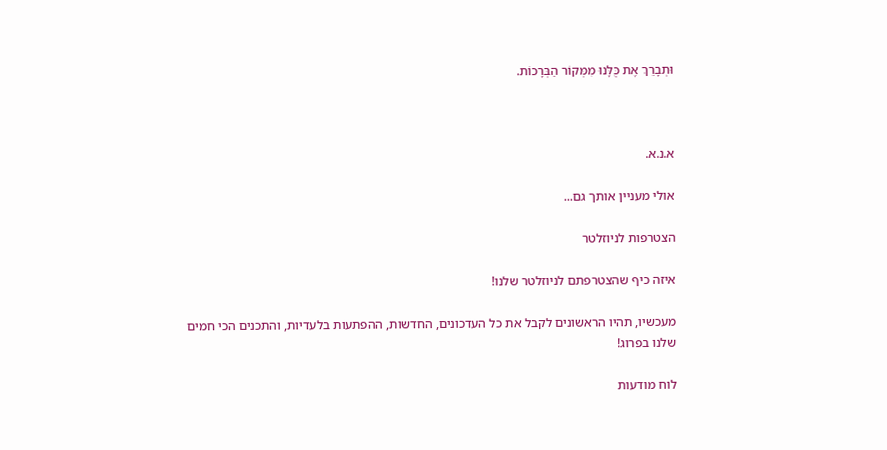וּתְבָרֵךְ אֶת כֻּלָּנוּ מִמְּקוֹר הַבְּרָכוֹת.



א.נ.א.

אולי מעניין אותך גם...

הצטרפות לניוזלטר

איזה כיף שהצטרפתם לניוזלטר שלנו!

מעכשיו, תהיו הראשונים לקבל את כל העדכונים, החדשות, ההפתעות בלעדיות, והתכנים הכי חמים שלנו בפרוג!

לוח מודעות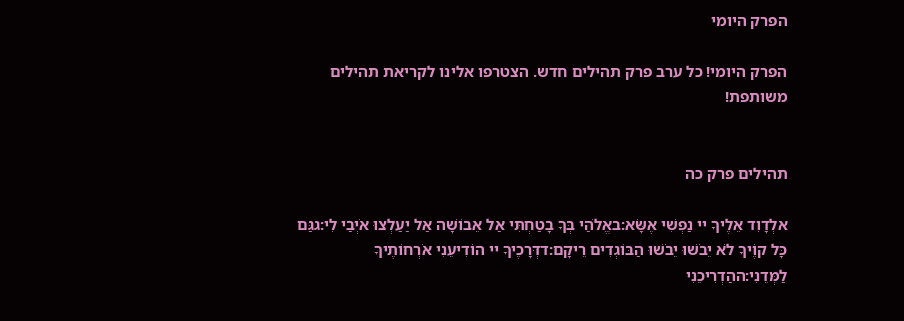הפרק היומי

הפרק היומי! כל ערב פרק תהילים חדש. הצטרפו אלינו לקריאת תהילים משותפת!


תהילים פרק כה

אלְדָוִד אֵלֶיךָ יי נַפְשִׁי אֶשָּׂא:באֱלֹהַי בְּךָ בָטַחְתִּי אַל אֵבוֹשָׁה אַל יַעַלְצוּ אֹיְבַי לִי:גגַּם כָּל קוֶֹיךָ לֹא יֵבֹשׁוּ יֵבֹשׁוּ הַבּוֹגְדִים רֵיקָם:דדְּרָכֶיךָ יי הוֹדִיעֵנִי אֹרְחוֹתֶיךָ לַמְּדֵנִי:ההַדְרִיכֵנִי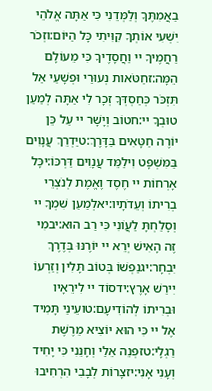בַאֲמִתֶּךָ וְלַמְּדֵנִי כִּי אַתָּה אֱלֹהֵי יִשְׁעִי אוֹתְךָ קִוִּיתִי כָּל הַיּוֹם:וזְכֹר רַחֲמֶיךָ יי וַחֲסָדֶיךָ כִּי מֵעוֹלָם הֵמָּה:זחַטֹּאות נְעוּרַי וּפְשָׁעַי אַל תִּזְכֹּר כְּחַסְדְּךָ זְכָר לִי אַתָּה לְמַעַן טוּבְךָ יי:חטוֹב וְיָשָׁר יי עַל כֵּן יוֹרֶה חַטָּאִים בַּדָּרֶךְ:טיַדְרֵךְ עֲנָוִים בַּמִּשְׁפָּט וִילַמֵּד עֲנָוִים דַּרְכּוֹ:יכָּל אָרְחוֹת יי חֶסֶד וֶאֱמֶת לְנֹצְרֵי בְרִיתוֹ וְעֵדֹתָיו:יאלְמַעַן שִׁמְךָ יי וְסָלַחְתָּ לַעֲוֹנִי כִּי רַב הוּא:יבמִי זֶה הָאִישׁ יְרֵא יי יוֹרֶנּוּ בְּדֶרֶךְ יִבְחָר:יגנַפְשׁוֹ בְּטוֹב תָּלִין וְזַרְעוֹ יִירַשׁ אָרֶץ:ידסוֹד יי לִירֵאָיו וּבְרִיתוֹ לְהוֹדִיעָם:טועֵינַי תָּמִיד אֶל יי כִּי הוּא יוֹצִיא מֵרֶשֶׁת רַגְלָי:טזפְּנֵה אֵלַי וְחָנֵּנִי כִּי יָחִיד וְעָנִי אָנִי:יזצָרוֹת לְבָבִי הִרְחִיבוּ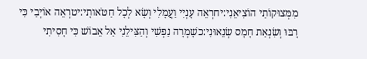מִמְּצוּקוֹתַי הוֹצִיאֵנִי:יחרְאֵה עָנְיִי וַעֲמָלִי וְשָׂא לְכָל חַטֹּאותָי:יטרְאֵה אוֹיְבַי כִּי רָבּוּ וְשִׂנְאַת חָמָס שְׂנֵאוּנִי:כשָׁמְרָה נַפְשִׁי וְהַצִּילֵנִי אַל אֵבוֹשׁ כִּי חָסִיתִי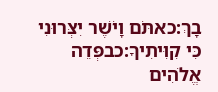בָךְ:כאתֹּם וָיֹשֶׁר יִצְּרוּנִי כִּי קִוִּיתִיךָ:כבפְּדֵה אֱלֹהִים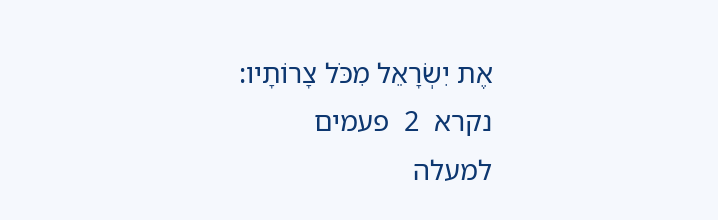אֶת יִשְׂרָאֵל מִכֹּל צָרוֹתָיו:
נקרא  2  פעמים
למעלה